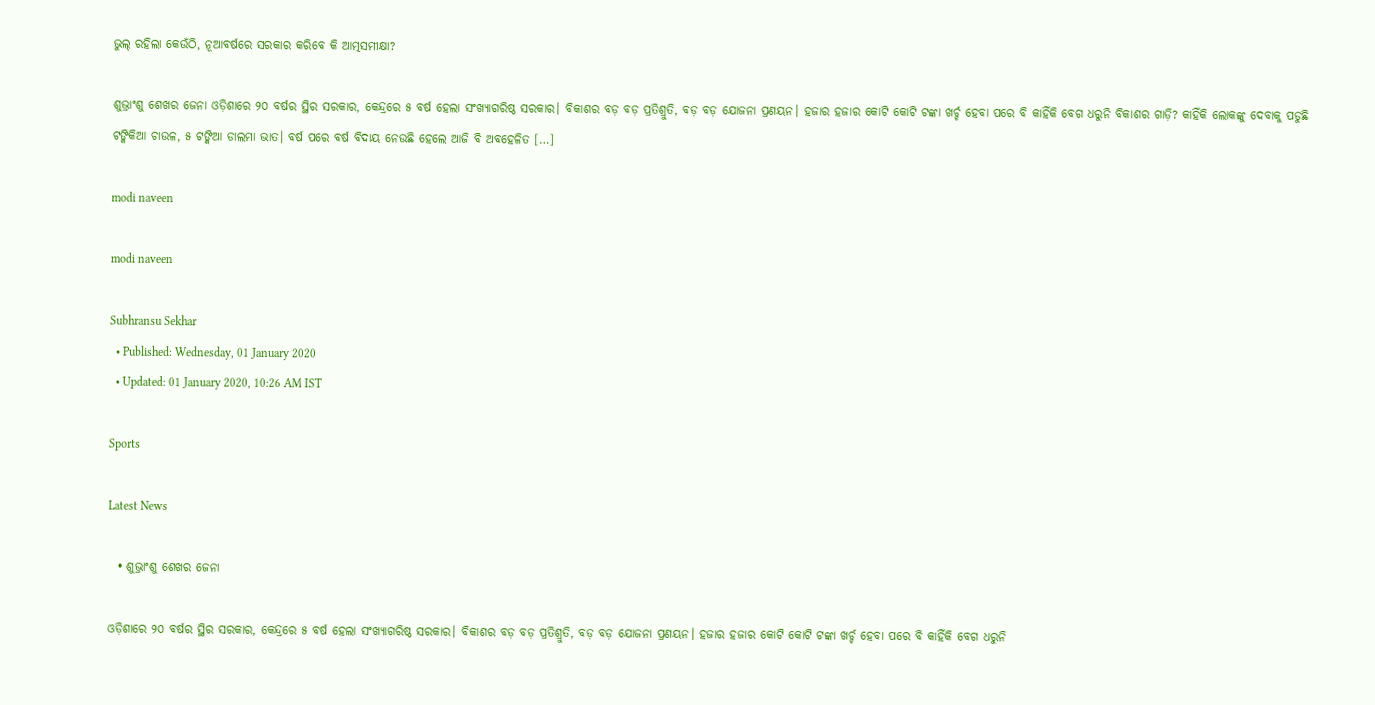ଭୁଲ୍ ରହିଲା କେଉଁଠି, ନୂଆବର୍ଷରେ ସରକାର କରିବେ କି ଆତ୍ମସମୀକ୍ଷା?

ଶୁଭ୍ରାଂଶୁ ଶେଖର ଜେନା ଓଡ଼ିଶାରେ ୨୦ ବର୍ଷର ସ୍ଥିର ସରକାର, କେନ୍ଦ୍ରରେ ୫ ବର୍ଷ ହେଲା ସଂଖ୍ୟାଗରିଷ୍ଠ ସରକାର। ବିକାଶର ବଡ଼ ବଡ଼ ପ୍ରତିଶ୍ରୁତି, ବଡ଼ ବଡ଼ ଯୋଜନା ପ୍ରଣୟନ। ହଜାର ହଜାର କୋଟି କୋଟି ଟଙ୍କା ଖର୍ଚ୍ଚ ହେବା ପରେ ବି କାହିଁକି ବେଗ ଧରୁନି ବିକାଶର ଗାଡ଼ି? କାହିଁକି ଲୋକଙ୍କୁ ଦେବାକୁ ପଡୁଛି ଟଙ୍କିକିଆ ଚାଉଳ, ୫ ଟଙ୍କିଆ ଡାଲମା ଭାତ। ବର୍ଷ ପରେ ବର୍ଷ ବିଦାୟ ନେଉଛି ହେଲେ ଆଜି ବି ଅବହେଳିତ […]

modi naveen

modi naveen

Subhransu Sekhar
  • Published: Wednesday, 01 January 2020
  • Updated: 01 January 2020, 10:26 AM IST

Sports

Latest News

  • ଶୁଭ୍ରାଂଶୁ ଶେଖର ଜେନା

ଓଡ଼ିଶାରେ ୨୦ ବର୍ଷର ସ୍ଥିର ସରକାର, କେନ୍ଦ୍ରରେ ୫ ବର୍ଷ ହେଲା ସଂଖ୍ୟାଗରିଷ୍ଠ ସରକାର। ବିକାଶର ବଡ଼ ବଡ଼ ପ୍ରତିଶ୍ରୁତି, ବଡ଼ ବଡ଼ ଯୋଜନା ପ୍ରଣୟନ। ହଜାର ହଜାର କୋଟି କୋଟି ଟଙ୍କା ଖର୍ଚ୍ଚ ହେବା ପରେ ବି କାହିଁକି ବେଗ ଧରୁନି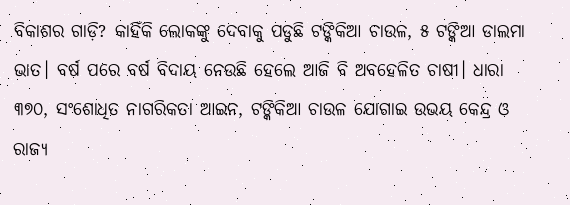ବିକାଶର ଗାଡ଼ି? କାହିଁକି ଲୋକଙ୍କୁ ଦେବାକୁ ପଡୁଛି ଟଙ୍କିକିଆ ଚାଉଳ, ୫ ଟଙ୍କିଆ ଡାଲମା ଭାତ। ବର୍ଷ ପରେ ବର୍ଷ ବିଦାୟ ନେଉଛି ହେଲେ ଆଜି ବି ଅବହେଳିତ ଚାଷୀ। ଧାରା ୩୭୦, ସଂଶୋଧିତ ନାଗରିକତା ଆଇନ, ଟଙ୍କିକିଆ ଚାଉଳ ଯୋଗାଇ ଉଭୟ କେନ୍ଦ୍ର ଓ ରାଜ୍ୟ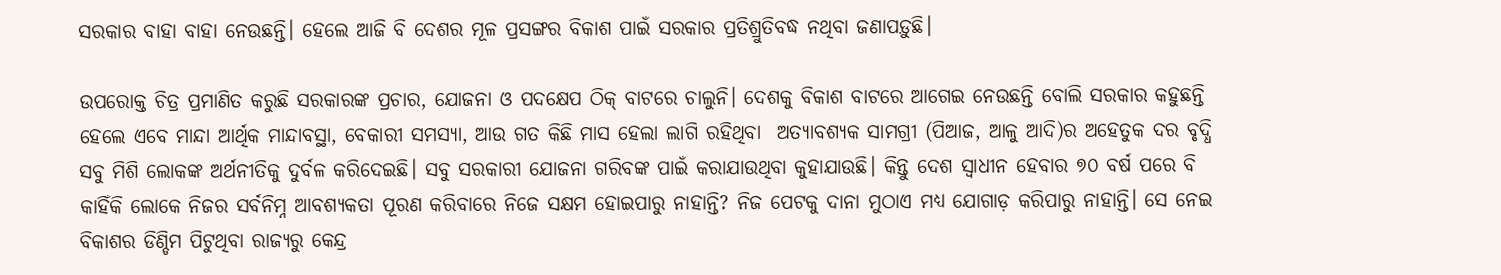ସରକାର ବାହା ବାହା ନେଉଛନ୍ତି। ହେଲେ ଆଜି ବି ଦେଶର ମୂଳ ପ୍ରସଙ୍ଗର ବିକାଶ ପାଇଁ ସରକାର ପ୍ରତିଶ୍ରୁତିବଦ୍ଧ ନଥିବା ଜଣାପଡ଼ୁଛି।

ଉପରୋକ୍ତ ଚିତ୍ର ପ୍ରମାଣିତ କରୁଛି ସରକାରଙ୍କ ପ୍ରଚାର, ଯୋଜନା ଓ ପଦକ୍ଷେପ ଠିକ୍ ବାଟରେ ଚାଲୁନି। ଦେଶକୁ ବିକାଶ ବାଟରେ ଆଗେଇ ନେଉଛନ୍ତି ବୋଲି ସରକାର କହୁଛନ୍ତି ହେଲେ ଏବେ ମାନ୍ଦା ଆର୍ଥିକ ମାନ୍ଦାବସ୍ଥା, ବେକାରୀ ସମସ୍ୟା, ଆଉ ଗତ କିଛି ମାସ ହେଲା ଲାଗି ରହିଥିବା  ଅତ୍ୟାବଶ୍ୟକ ସାମଗ୍ରୀ (ପିଆଜ, ଆଳୁ ଆଦି)ର ଅହେତୁକ ଦର ବୃଦ୍ଧି ସବୁ ମିଶି ଲୋକଙ୍କ ଅର୍ଥନୀତିକୁ ଦୁର୍ବଳ କରିଦେଇଛି। ସବୁ ସରକାରୀ ଯୋଜନା ଗରିବଙ୍କ ପାଇଁ କରାଯାଉଥିବା କୁହାଯାଉଛି। କିନ୍ତୁ ଦେଶ ସ୍ୱାଧୀନ ହେବାର ୭୦ ବର୍ଷ ପରେ ବି କାହିଁକି ଲୋକେ ନିଜର ସର୍ବନିମ୍ନ ଆବଶ୍ୟକତା ପୂରଣ କରିବାରେ ନିଜେ ସକ୍ଷମ ହୋଇପାରୁ ନାହାନ୍ତି? ନିଜ ପେଟକୁ ଦାନା ମୁଠାଏ ମଧ୍ୟ ଯୋଗାଡ଼ କରିପାରୁ ନାହାନ୍ତି। ସେ ନେଇ ବିକାଶର ଡିଣ୍ଡିମ ପିଟୁଥିବା ରାଜ୍ୟରୁ କେନ୍ଦ୍ର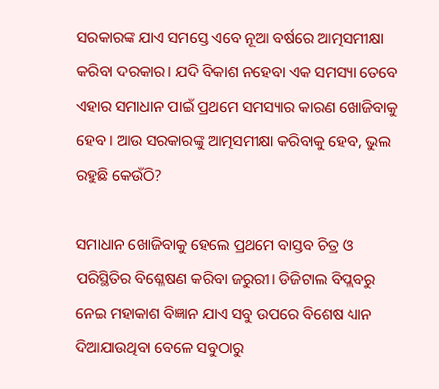ସରକାରଙ୍କ ଯାଏ ସମସ୍ତେ ଏବେ ନୂଆ ବର୍ଷରେ ଆତ୍ମସମୀକ୍ଷା କରିବା ଦରକାର। ଯଦି ବିକାଶ ନହେବା ଏକ ସମସ୍ୟା ତେବେ ଏହାର ସମାଧାନ ପାଇଁ ପ୍ରଥମେ ସମସ୍ୟାର କାରଣ ଖୋଜିବାକୁ ହେବ। ଆଉ ସରକାରଙ୍କୁ ଆତ୍ମସମୀକ୍ଷା କରିବାକୁ ହେବ, ଭୁଲ ରହୁଛି କେଉଁଠି?

ସମାଧାନ ଖୋଜିବାକୁ ହେଲେ ପ୍ରଥମେ ବାସ୍ତବ ଚିତ୍ର ଓ ପରିସ୍ଥିତିର ବିଶ୍ଳେଷଣ କରିବା ଜରୁରୀ। ଡିଜିଟାଲ ବିପ୍ଲବରୁ ନେଇ ମହାକାଶ ବିଜ୍ଞାନ ଯାଏ ସବୁ ଉପରେ ବିଶେଷ ଧ୍ୟାନ ଦିଆଯାଉଥିବା ବେଳେ ସବୁଠାରୁ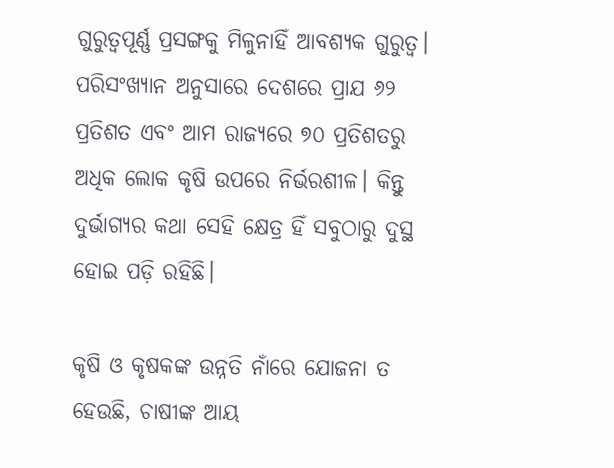ଗୁରୁତ୍ୱପୂର୍ଣ୍ଣ ପ୍ରସଙ୍ଗକୁ ମିଳୁନାହିଁ ଆବଶ୍ୟକ ଗୁରୁତ୍ୱ। ପରିସଂଖ୍ୟାନ ଅନୁସାରେ ଦେଶରେ ପ୍ରାଯ ୬୨ ପ୍ରତିଶତ ଏବଂ ଆମ ରାଜ୍ୟରେ ୭୦ ପ୍ରତିଶତରୁ ଅଧିକ ଲୋକ କୃଷି ଉପରେ ନିର୍ଭରଶୀଳ। କିନ୍ତୁ ଦୁର୍ଭାଗ୍ୟର କଥା ସେହି କ୍ଷେତ୍ର ହିଁ ସବୁଠାରୁ ଦୁସ୍ଥ ହୋଇ ପଡ଼ି ରହିଛି।

କୃଷି ଓ କୃଷକଙ୍କ ଉନ୍ନତି ନାଁରେ ଯୋଜନା ତ ହେଉଛି, ଚାଷୀଙ୍କ ଆୟ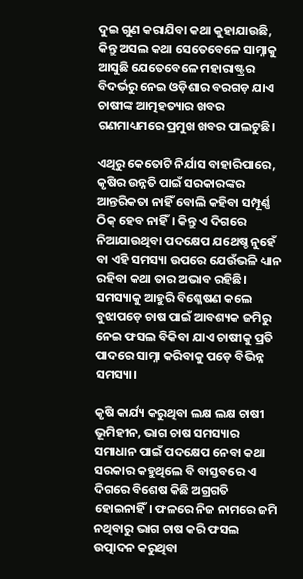ଦୁଇ ଗୁଣ କରାଯିବା କଥା କୁହାଯାଉଛି, କିନ୍ତୁ ଅସଲ କଥା ସେତେବେଳେ ସାମ୍ନାକୁ ଆସୁଛି ଯେତେବେଳେ ମହାରାଷ୍ଟ୍ରର ବିଦର୍ଭରୁ ନେଇ ଓଡ଼ିଶାର ବରଗଡ଼ ଯାଏ ଚାଷୀଙ୍କ ଆତ୍ମହତ୍ୟାର ଖବର ଗଣମାଧ୍ୟମରେ ପ୍ରମୁଖ ଖବର ପାଲଟୁଛି।

ଏଥିରୁ କେତୋଟି ନିର୍ଯାସ ବାହାରିପାରେ, କୃଷିର ଉନ୍ନତି ପାଇଁ ସରକାରଙ୍କର ଆନ୍ତରିକତା ନାହିଁ ବୋଲି କହିବା ସମ୍ପୂର୍ଣ୍ଣ ଠିକ୍ ହେବ ନାହିଁ। କିନ୍ତୁ ଏ ଦିଗରେ ନିଆଯାଉଥିବା ପଦକ୍ଷେପ ଯଥେଷ୍ଚ ନୁହେଁ ବା ଏହି ସମସ୍ୟା ଉପରେ ଯେଉଁଭଳି ଧ୍ୟାନ ରହିବା କଥା ତାର ଅଭାବ ରହିଛି। ସମସ୍ୟାକୁ ଆହୁରି ବିଶ୍ଳେଷଣ କଲେ ବୁଝାପଡ଼େ ଚାଷ ପାଇଁ ଆବଶ୍ୟକ ଜମିରୁ ନେଇ ଫସଲ ବିକିବା ଯାଏ ଚାଷୀକୁ ପ୍ରତି ପାଦରେ ସାମ୍ନା କରିବାକୁ ପଡ଼େ ବିଭିନ୍ନ ସମସ୍ୟା।

କୃଷି କାର୍ଯ୍ୟ କରୁଥିବା ଲକ୍ଷ ଲକ୍ଷ ଚାଷୀ ଭୂମିହୀନ, ଭାଗ ଚାଷ ସମସ୍ୟାର ସମାଧାନ ପାଇଁ ପଦକ୍ଷେପ ନେବା କଥା ସରକାର କହୁଥିଲେ ବି ବାସ୍ତବରେ ଏ ଦିଗରେ ବିଶେଷ କିଛି ଅଗ୍ରଗତି ହୋଇନାହିଁ। ଫଳରେ ନିଜ ନାମରେ ଜମି ନଥିବାରୁ ଭାଗ ଚାଷ କରି ଫସଲ ଉତ୍ପାଦନ କରୁଥିବା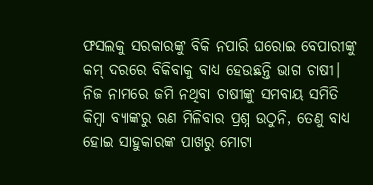ଫସଲକୁ ସରକାରଙ୍କୁ ବିକି ନପାରି ଘରୋଇ ବେପାରୀଙ୍କୁ କମ୍ ଦରରେ ବିକିବାକୁ ବାଧ୍ୟ ହେଉଛନ୍ତି ଭାଗ ଚାଷୀ। ନିଜ ନାମରେ ଜମି ନଥିବା ଚାଷୀଙ୍କୁ ସମବାୟ ସମିତି କିମ୍ବା ବ୍ୟାଙ୍କରୁ ଋଣ ମିଳିବାର ପ୍ରଶ୍ନ ଉଠୁନି, ତେଣୁ ବାଧ୍ୟ ହୋଇ ସାହୁକାରଙ୍କ ପାଖରୁ ମୋଟା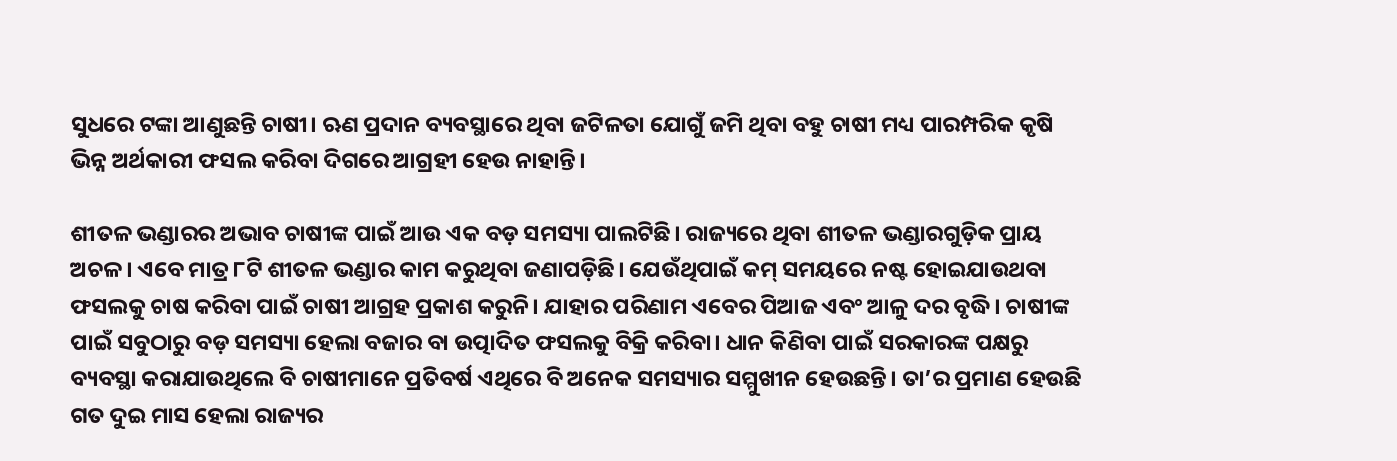ସୁଧରେ ଟଙ୍କା ଆଣୁଛନ୍ତି ଚାଷୀ। ଋଣ ପ୍ରଦାନ ବ୍ୟବସ୍ଥାରେ ଥିବା ଜଟିଳତା ଯୋଗୁଁ ଜମି ଥିବା ବହୁ ଚାଷୀ ମଧ୍ୟ ପାରମ୍ପରିକ କୃଷି ଭିନ୍ନ ଅର୍ଥକାରୀ ଫସଲ କରିବା ଦିଗରେ ଆଗ୍ରହୀ ହେଉ ନାହାନ୍ତି।

ଶୀତଳ ଭଣ୍ଡାରର ଅଭାବ ଚାଷୀଙ୍କ ପାଇଁ ଆଉ ଏକ ବଡ଼ ସମସ୍ୟା ପାଲଟିଛି। ରାଜ୍ୟରେ ଥିବା ଶୀତଳ ଭଣ୍ଡାରଗୁଡ଼ିକ ପ୍ରାୟ ଅଚଳ। ଏବେ ମାତ୍ର ୮ଟି ଶୀତଳ ଭଣ୍ଡାର କାମ କରୁଥିବା ଜଣାପଡ଼ିଛି। ଯେଉଁଥିପାଇଁ କମ୍ ସମୟରେ ନଷ୍ଟ ହୋଇଯାଉଥବା ଫସଲକୁ ଚାଷ କରିବା ପାଇଁ ଚାଷୀ ଆଗ୍ରହ ପ୍ରକାଶ କରୁନି। ଯାହାର ପରିଣାମ ଏବେର ପିଆଜ ଏବଂ ଆଳୁ ଦର ବୃଦ୍ଧି। ଚାଷୀଙ୍କ ପାଇଁ ସବୁଠାରୁ ବଡ଼ ସମସ୍ୟା ହେଲା ବଜାର ବା ଉତ୍ପାଦିତ ଫସଲକୁ ବିକ୍ରି କରିବା। ଧାନ କିଣିବା ପାଇଁ ସରକାରଙ୍କ ପକ୍ଷରୁ ବ୍ୟବସ୍ଥା କରାଯାଉଥିଲେ ବି ଚାଷୀମାନେ ପ୍ରତିବର୍ଷ ଏଥିରେ ବି ଅନେକ ସମସ୍ୟାର ସମ୍ମୁଖୀନ ହେଉଛନ୍ତି। ତା’ର ପ୍ରମାଣ ହେଉଛି ଗତ ଦୁଇ ମାସ ହେଲା ରାଜ୍ୟର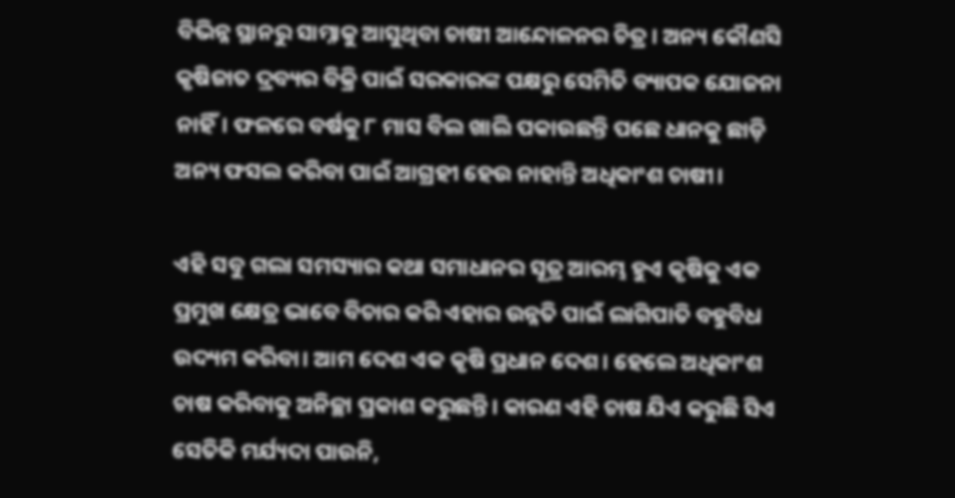ବିଭିନ୍ନ ସ୍ଥାନରୁ ସାମ୍ନାକୁ ଆସୁଥିବା ଚାଷୀ ଆନ୍ଦୋଳନର ଚିତ୍ର। ଅନ୍ୟ କୌଣସି କୃଷିଜାତ ଦ୍ରବ୍ୟର ବିକ୍ରି ପାଇଁ ସରକାରଙ୍କ ପକ୍ଷରୁ ସେମିତି ବ୍ୟାପକ ଯୋଜନା ନାହିଁ। ଫଳରେ ବର୍ଷକୁ ୮ ମାସ ବିଲ ଖାଲି ପକାଉଛନ୍ତି ପଛେ ଧାନକୁ ଛାଡ଼ି ଅନ୍ୟ ଫସଲ କରିବା ପାଇଁ ଆଗ୍ରହୀ ହେଉ ନାହାନ୍ତି ଅଧିକାଂଶ ଚାଷୀ।

ଏହି ସବୁ ଗଲା ସମସ୍ୟାର କଥା ସମାଧାନର ସୂତ୍ର ଆରମ୍ଭ ହୁଏ କୃଷିକୁ ଏକ ପ୍ରମୁଖ କ୍ଷେତ୍ର ଭାବେ ବିଚାର କରି ଏହାର ଉନ୍ନତି ପାଇଁ ଲାଗିପାତି ବହୁବିଧ ଉଦ୍ୟମ କରିବା। ଆମ ଦେଶ ଏକ କୃଷି ପ୍ରଧାନ ଦେଶ। ହେଲେ ଅଧିକାଂଶ ଚାଷ କରିବାକୁ ଅନିଚ୍ଛା ପ୍ରକାଶ କରୁଛନ୍ତି। କାରଣ ଏହି ଚାଷ ଯିଏ କରୁଛି ସିଏ ସେତିକି ମର୍ଯ୍ୟଦା ପାଉନି,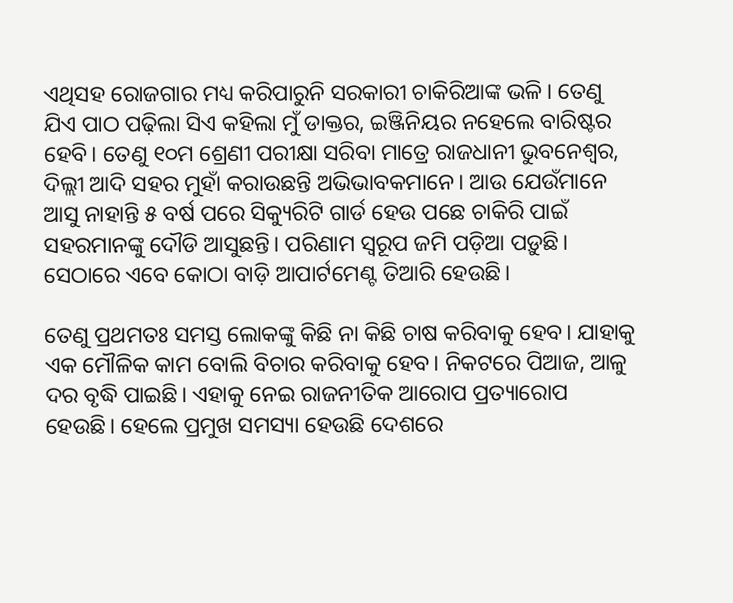ଏଥିସହ ରୋଜଗାର ମଧ୍ୟ କରିପାରୁନି ସରକାରୀ ଚାକିରିଆଙ୍କ ଭଳି। ତେଣୁ ଯିଏ ପାଠ ପଢ଼ିଲା ସିଏ କହିଲା ମୁଁ ଡାକ୍ତର, ଇଞ୍ଜିନିୟର ନହେଲେ ବାରିଷ୍ଟର ହେବି। ତେଣୁ ୧୦ମ ଶ୍ରେଣୀ ପରୀକ୍ଷା ସରିବା ମାତ୍ରେ ରାଜଧାନୀ ଭୁବନେଶ୍ୱର, ଦିଲ୍ଲୀ ଆଦି ସହର ମୁହାଁ କରାଉଛନ୍ତି ଅଭିଭାବକମାନେ। ଆଉ ଯେଉଁମାନେ ଆସୁ ନାହାନ୍ତି ୫ ବର୍ଷ ପରେ ସିକ୍ୟୁରିଟି ଗାର୍ଡ ହେଉ ପଛେ ଚାକିରି ପାଇଁ ସହରମାନଙ୍କୁ ଦୌଡି ଆସୁଛନ୍ତି। ପରିଣାମ ସ୍ୱରୂପ ଜମି ପଡ଼ିଆ ପଡ଼ୁଛି। ସେଠାରେ ଏବେ କୋଠା ବାଡ଼ି ଆପାର୍ଟମେଣ୍ଟ ତିଆରି ହେଉଛି।

ତେଣୁ ପ୍ରଥମତଃ ସମସ୍ତ ଲୋକଙ୍କୁ କିଛି ନା କିଛି ଚାଷ କରିବାକୁ ହେବ। ଯାହାକୁ ଏକ ମୌଳିକ କାମ ବୋଲି ବିଚାର କରିବାକୁ ହେବ। ନିକଟରେ ପିଆଜ, ଆଳୁ ଦର ବୃଦ୍ଧି ପାଇଛି। ଏହାକୁ ନେଇ ରାଜନୀତିକ ଆରୋପ ପ୍ରତ୍ୟାରୋପ ହେଉଛି। ହେଲେ ପ୍ରମୁଖ ସମସ୍ୟା ହେଉଛି ଦେଶରେ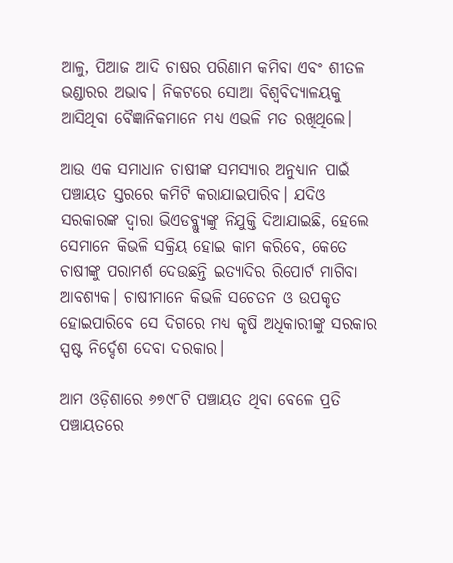ଆଳୁ, ପିଆଜ ଆଦି ଚାଷର ପରିଣାମ କମିବା ଏବଂ ଶୀତଳ ଭଣ୍ଡାରର ଅଭାବ। ନିକଟରେ ସୋଆ ବିଶ୍ୱବିଦ୍ୟାଳୟକୁ ଆସିଥିବା ବୈଜ୍ଞାନିକମାନେ ମଧ୍ୟ ଏଭଳି ମତ ରଖିଥିଲେ।

ଆଉ ଏକ ସମାଧାନ ଚାଷୀଙ୍କ ସମସ୍ୟାର ଅନୁଧ୍ୟାନ ପାଇଁ ପଞ୍ଚାୟତ ସ୍ତରରେ କମିଟି କରାଯାଇପାରିବ। ଯଦିଓ ସରକାରଙ୍କ ଦ୍ୱାରା ଭିଏଡବ୍ଲ୍ୟୁଙ୍କୁ ନିଯୁକ୍ତି ଦିଆଯାଇଛି, ହେଲେ ସେମାନେ କିଭଳି ସକ୍ରିୟ ହୋଇ କାମ କରିବେ, କେତେ ଚାଷୀଙ୍କୁ ପରାମର୍ଶ ଦେଉଛନ୍ତି ଇତ୍ୟାଦିର ରିପୋର୍ଟ ମାଗିବା ଆବଶ୍ୟକ। ଚାଷୀମାନେ କିଭଳି ସଚେତନ ଓ ଉପକୃତ ହୋଇପାରିବେ ସେ ଦିଗରେ ମଧ୍ୟ କୃଷି ଅଧିକାରୀଙ୍କୁ ସରକାର ସ୍ପଷ୍ଟ ନିର୍ଦ୍ଦେଶ ଦେବା ଦରକାର।

ଆମ ଓଡ଼ିଶାରେ ୬୭୯୮ଟି ପଞ୍ଚାୟତ ଥିବା ବେଳେ ପ୍ରତି ପଞ୍ଚାୟତରେ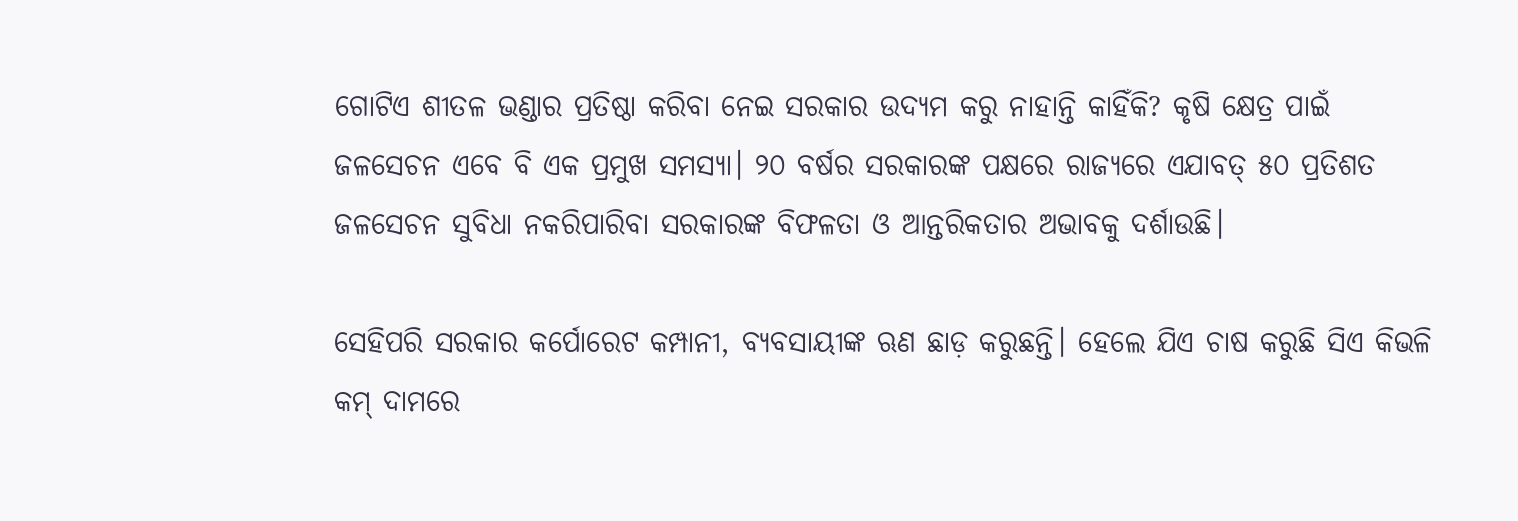ଗୋଟିଏ ଶୀତଳ ଭଣ୍ଡାର ପ୍ରତିଷ୍ଠା କରିବା ନେଇ ସରକାର ଉଦ୍ୟମ କରୁ ନାହାନ୍ତି କାହିଁକି? କୃଷି କ୍ଷେତ୍ର ପାଇଁ ଜଳସେଚନ ଏବେ ବି ଏକ ପ୍ରମୁଖ ସମସ୍ୟା। ୨୦ ବର୍ଷର ସରକାରଙ୍କ ପକ୍ଷରେ ରାଜ୍ୟରେ ଏଯାବତ୍ ୫୦ ପ୍ରତିଶତ ଜଳସେଚନ ସୁବିଧା ନକରିପାରିବା ସରକାରଙ୍କ ବିଫଳତା ଓ ଆନ୍ତରିକତାର ଅଭାବକୁ ଦର୍ଶାଉଛି।

ସେହିପରି ସରକାର କର୍ପୋରେଟ କମ୍ପାନୀ, ବ୍ୟବସାୟୀଙ୍କ ଋଣ ଛାଡ଼ କରୁଛନ୍ତି। ହେଲେ ଯିଏ ଚାଷ କରୁଛି ସିଏ କିଭଳି କମ୍ ଦାମରେ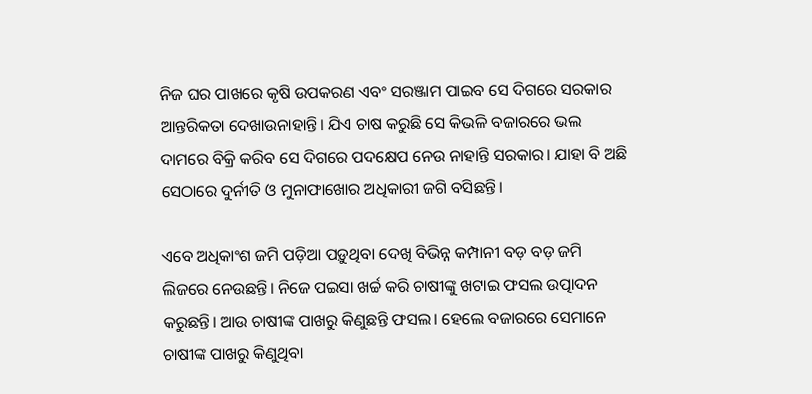ନିଜ ଘର ପାଖରେ କୃଷି ଉପକରଣ ଏବଂ ସରଞ୍ଜାମ ପାଇବ ସେ ଦିଗରେ ସରକାର ଆନ୍ତରିକତା ଦେଖାଉନାହାନ୍ତି। ଯିଏ ଚାଷ କରୁଛି ସେ କିଭଳି ବଜାରରେ ଭଲ ଦାମରେ ବିକ୍ରି କରିବ ସେ ଦିଗରେ ପଦକ୍ଷେପ ନେଉ ନାହାନ୍ତି ସରକାର। ଯାହା ବି ଅଛି ସେଠାରେ ଦୁର୍ନୀତି ଓ ମୁନାଫାଖୋର ଅଧିକାରୀ ଜଗି ବସିଛନ୍ତି।

ଏବେ ଅଧିକାଂଶ ଜମି ପଡ଼ିଆ ପଡ଼ୁଥିବା ଦେଖି ବିଭିନ୍ନ କମ୍ପାନୀ ବଡ଼ ବଡ଼ ଜମି ଲିଜରେ ନେଉଛନ୍ତି। ନିଜେ ପଇସା ଖର୍ଚ୍ଚ କରି ଚାଷୀଙ୍କୁ ଖଟାଇ ଫସଲ ଉତ୍ପାଦନ କରୁଛନ୍ତି। ଆଉ ଚାଷୀଙ୍କ ପାଖରୁ କିଣୁଛନ୍ତି ଫସଲ। ହେଲେ ବଜାରରେ ସେମାନେ ଚାଷୀଙ୍କ ପାଖରୁ କିଣୁଥିବା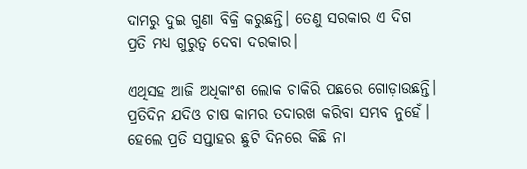ଦାମରୁ ଦୁଇ ଗୁଣା ବିକ୍ରି କରୁଛନ୍ତି। ତେଣୁ ସରକାର ଏ ଦିଗ ପ୍ରତି ମଧ୍ୟ ଗୁରୁତ୍ୱ ଦେବା ଦରକାର।

ଏଥିସହ ଆଜି ଅଧିକାଂଶ ଲୋକ ଚାକିରି ପଛରେ ଗୋଡ଼ାଉଛନ୍ତି। ପ୍ରତିଦିନ ଯଦିଓ ଚାଷ କାମର ତଦାରଖ କରିବା ସମ୍ଭବ ନୁହେଁ। ହେଲେ ପ୍ରତି ସପ୍ତାହର ଛୁଟି ଦିନରେ କିଛି ନା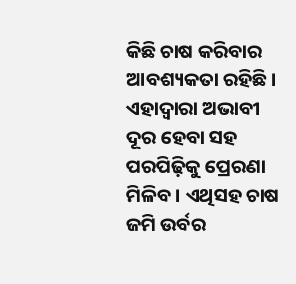କିଛି ଚାଷ କରିବାର ଆବଶ୍ୟକତା ରହିଛି। ଏହାଦ୍ୱାରା ଅଭାବୀ ଦୂର ହେବା ସହ ପରପିଢ଼ିକୁ ପ୍ରେରଣା ମିଳିବ। ଏଥିସହ ଚାଷ ଜମି ଉର୍ବର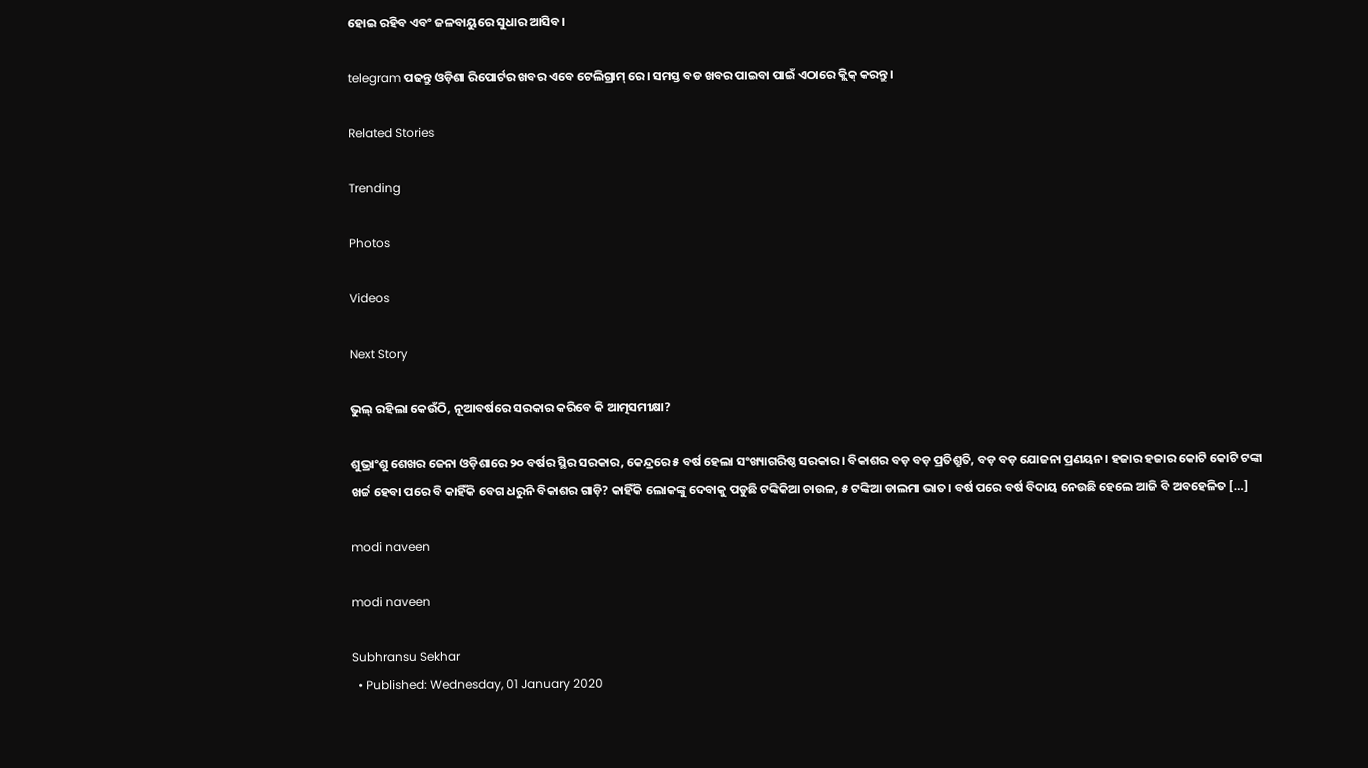ହୋଇ ରହିବ ଏବଂ ଜଳବାୟୁରେ ସୁଧାର ଆସିବ।

telegram ପଢନ୍ତୁ ଓଡ଼ିଶା ରିପୋର୍ଟର ଖବର ଏବେ ଟେଲିଗ୍ରାମ୍ ରେ। ସମସ୍ତ ବଡ ଖବର ପାଇବା ପାଇଁ ଏଠାରେ କ୍ଲିକ୍ କରନ୍ତୁ।

Related Stories

Trending

Photos

Videos

Next Story

ଭୁଲ୍ ରହିଲା କେଉଁଠି, ନୂଆବର୍ଷରେ ସରକାର କରିବେ କି ଆତ୍ମସମୀକ୍ଷା?

ଶୁଭ୍ରାଂଶୁ ଶେଖର ଜେନା ଓଡ଼ିଶାରେ ୨୦ ବର୍ଷର ସ୍ଥିର ସରକାର, କେନ୍ଦ୍ରରେ ୫ ବର୍ଷ ହେଲା ସଂଖ୍ୟାଗରିଷ୍ଠ ସରକାର। ବିକାଶର ବଡ଼ ବଡ଼ ପ୍ରତିଶ୍ରୁତି, ବଡ଼ ବଡ଼ ଯୋଜନା ପ୍ରଣୟନ। ହଜାର ହଜାର କୋଟି କୋଟି ଟଙ୍କା ଖର୍ଚ୍ଚ ହେବା ପରେ ବି କାହିଁକି ବେଗ ଧରୁନି ବିକାଶର ଗାଡ଼ି? କାହିଁକି ଲୋକଙ୍କୁ ଦେବାକୁ ପଡୁଛି ଟଙ୍କିକିଆ ଚାଉଳ, ୫ ଟଙ୍କିଆ ଡାଲମା ଭାତ। ବର୍ଷ ପରେ ବର୍ଷ ବିଦାୟ ନେଉଛି ହେଲେ ଆଜି ବି ଅବହେଳିତ […]

modi naveen

modi naveen

Subhransu Sekhar
  • Published: Wednesday, 01 January 2020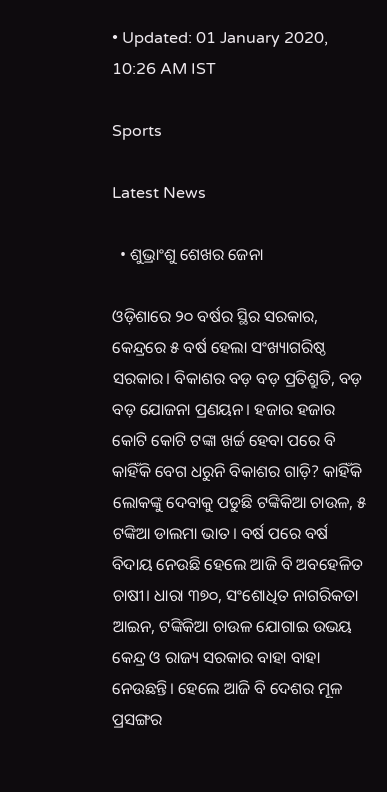• Updated: 01 January 2020, 10:26 AM IST

Sports

Latest News

  • ଶୁଭ୍ରାଂଶୁ ଶେଖର ଜେନା

ଓଡ଼ିଶାରେ ୨୦ ବର୍ଷର ସ୍ଥିର ସରକାର, କେନ୍ଦ୍ରରେ ୫ ବର୍ଷ ହେଲା ସଂଖ୍ୟାଗରିଷ୍ଠ ସରକାର। ବିକାଶର ବଡ଼ ବଡ଼ ପ୍ରତିଶ୍ରୁତି, ବଡ଼ ବଡ଼ ଯୋଜନା ପ୍ରଣୟନ। ହଜାର ହଜାର କୋଟି କୋଟି ଟଙ୍କା ଖର୍ଚ୍ଚ ହେବା ପରେ ବି କାହିଁକି ବେଗ ଧରୁନି ବିକାଶର ଗାଡ଼ି? କାହିଁକି ଲୋକଙ୍କୁ ଦେବାକୁ ପଡୁଛି ଟଙ୍କିକିଆ ଚାଉଳ, ୫ ଟଙ୍କିଆ ଡାଲମା ଭାତ। ବର୍ଷ ପରେ ବର୍ଷ ବିଦାୟ ନେଉଛି ହେଲେ ଆଜି ବି ଅବହେଳିତ ଚାଷୀ। ଧାରା ୩୭୦, ସଂଶୋଧିତ ନାଗରିକତା ଆଇନ, ଟଙ୍କିକିଆ ଚାଉଳ ଯୋଗାଇ ଉଭୟ କେନ୍ଦ୍ର ଓ ରାଜ୍ୟ ସରକାର ବାହା ବାହା ନେଉଛନ୍ତି। ହେଲେ ଆଜି ବି ଦେଶର ମୂଳ ପ୍ରସଙ୍ଗର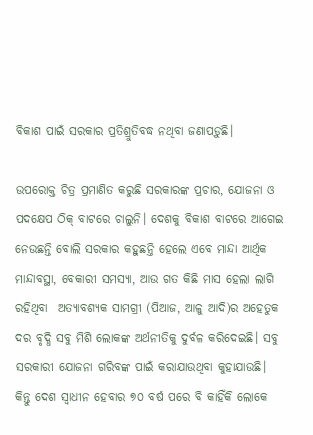ବିକାଶ ପାଇଁ ସରକାର ପ୍ରତିଶ୍ରୁତିବଦ୍ଧ ନଥିବା ଜଣାପଡ଼ୁଛି।

ଉପରୋକ୍ତ ଚିତ୍ର ପ୍ରମାଣିତ କରୁଛି ସରକାରଙ୍କ ପ୍ରଚାର, ଯୋଜନା ଓ ପଦକ୍ଷେପ ଠିକ୍ ବାଟରେ ଚାଲୁନି। ଦେଶକୁ ବିକାଶ ବାଟରେ ଆଗେଇ ନେଉଛନ୍ତି ବୋଲି ସରକାର କହୁଛନ୍ତି ହେଲେ ଏବେ ମାନ୍ଦା ଆର୍ଥିକ ମାନ୍ଦାବସ୍ଥା, ବେକାରୀ ସମସ୍ୟା, ଆଉ ଗତ କିଛି ମାସ ହେଲା ଲାଗି ରହିଥିବା  ଅତ୍ୟାବଶ୍ୟକ ସାମଗ୍ରୀ (ପିଆଜ, ଆଳୁ ଆଦି)ର ଅହେତୁକ ଦର ବୃଦ୍ଧି ସବୁ ମିଶି ଲୋକଙ୍କ ଅର୍ଥନୀତିକୁ ଦୁର୍ବଳ କରିଦେଇଛି। ସବୁ ସରକାରୀ ଯୋଜନା ଗରିବଙ୍କ ପାଇଁ କରାଯାଉଥିବା କୁହାଯାଉଛି। କିନ୍ତୁ ଦେଶ ସ୍ୱାଧୀନ ହେବାର ୭୦ ବର୍ଷ ପରେ ବି କାହିଁକି ଲୋକେ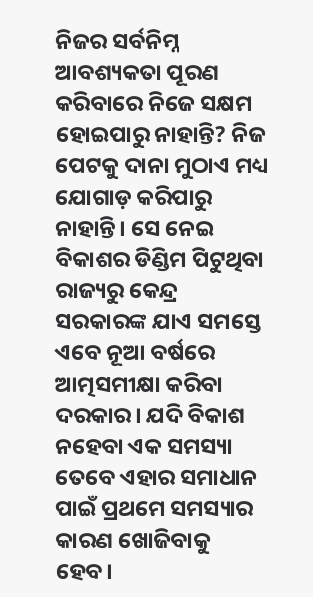ନିଜର ସର୍ବନିମ୍ନ ଆବଶ୍ୟକତା ପୂରଣ କରିବାରେ ନିଜେ ସକ୍ଷମ ହୋଇପାରୁ ନାହାନ୍ତି? ନିଜ ପେଟକୁ ଦାନା ମୁଠାଏ ମଧ୍ୟ ଯୋଗାଡ଼ କରିପାରୁ ନାହାନ୍ତି। ସେ ନେଇ ବିକାଶର ଡିଣ୍ଡିମ ପିଟୁଥିବା ରାଜ୍ୟରୁ କେନ୍ଦ୍ର ସରକାରଙ୍କ ଯାଏ ସମସ୍ତେ ଏବେ ନୂଆ ବର୍ଷରେ ଆତ୍ମସମୀକ୍ଷା କରିବା ଦରକାର। ଯଦି ବିକାଶ ନହେବା ଏକ ସମସ୍ୟା ତେବେ ଏହାର ସମାଧାନ ପାଇଁ ପ୍ରଥମେ ସମସ୍ୟାର କାରଣ ଖୋଜିବାକୁ ହେବ।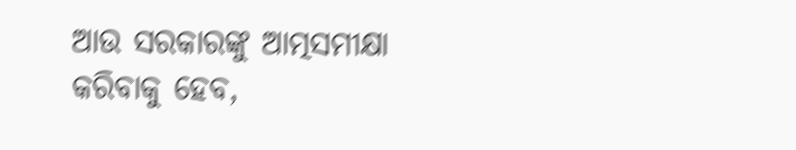ଆଉ ସରକାରଙ୍କୁ ଆତ୍ମସମୀକ୍ଷା କରିବାକୁ ହେବ,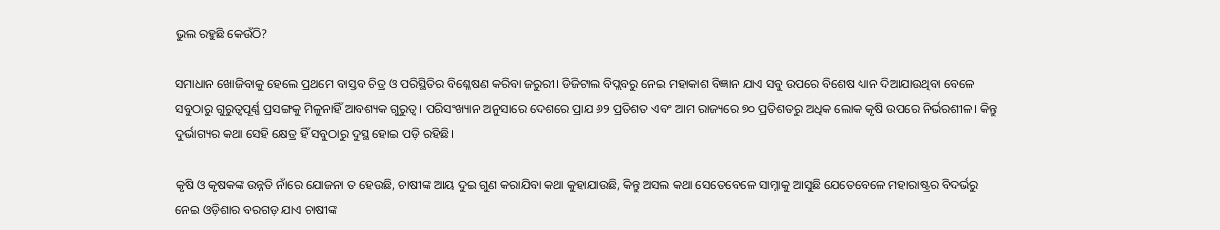ଭୁଲ ରହୁଛି କେଉଁଠି?

ସମାଧାନ ଖୋଜିବାକୁ ହେଲେ ପ୍ରଥମେ ବାସ୍ତବ ଚିତ୍ର ଓ ପରିସ୍ଥିତିର ବିଶ୍ଳେଷଣ କରିବା ଜରୁରୀ। ଡିଜିଟାଲ ବିପ୍ଲବରୁ ନେଇ ମହାକାଶ ବିଜ୍ଞାନ ଯାଏ ସବୁ ଉପରେ ବିଶେଷ ଧ୍ୟାନ ଦିଆଯାଉଥିବା ବେଳେ ସବୁଠାରୁ ଗୁରୁତ୍ୱପୂର୍ଣ୍ଣ ପ୍ରସଙ୍ଗକୁ ମିଳୁନାହିଁ ଆବଶ୍ୟକ ଗୁରୁତ୍ୱ। ପରିସଂଖ୍ୟାନ ଅନୁସାରେ ଦେଶରେ ପ୍ରାଯ ୬୨ ପ୍ରତିଶତ ଏବଂ ଆମ ରାଜ୍ୟରେ ୭୦ ପ୍ରତିଶତରୁ ଅଧିକ ଲୋକ କୃଷି ଉପରେ ନିର୍ଭରଶୀଳ। କିନ୍ତୁ ଦୁର୍ଭାଗ୍ୟର କଥା ସେହି କ୍ଷେତ୍ର ହିଁ ସବୁଠାରୁ ଦୁସ୍ଥ ହୋଇ ପଡ଼ି ରହିଛି।

କୃଷି ଓ କୃଷକଙ୍କ ଉନ୍ନତି ନାଁରେ ଯୋଜନା ତ ହେଉଛି, ଚାଷୀଙ୍କ ଆୟ ଦୁଇ ଗୁଣ କରାଯିବା କଥା କୁହାଯାଉଛି, କିନ୍ତୁ ଅସଲ କଥା ସେତେବେଳେ ସାମ୍ନାକୁ ଆସୁଛି ଯେତେବେଳେ ମହାରାଷ୍ଟ୍ରର ବିଦର୍ଭରୁ ନେଇ ଓଡ଼ିଶାର ବରଗଡ଼ ଯାଏ ଚାଷୀଙ୍କ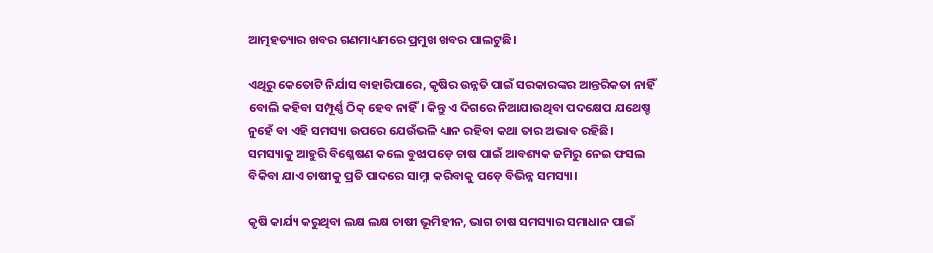ଆତ୍ମହତ୍ୟାର ଖବର ଗଣମାଧ୍ୟମରେ ପ୍ରମୁଖ ଖବର ପାଲଟୁଛି।

ଏଥିରୁ କେତୋଟି ନିର୍ଯାସ ବାହାରିପାରେ, କୃଷିର ଉନ୍ନତି ପାଇଁ ସରକାରଙ୍କର ଆନ୍ତରିକତା ନାହିଁ ବୋଲି କହିବା ସମ୍ପୂର୍ଣ୍ଣ ଠିକ୍ ହେବ ନାହିଁ। କିନ୍ତୁ ଏ ଦିଗରେ ନିଆଯାଉଥିବା ପଦକ୍ଷେପ ଯଥେଷ୍ଚ ନୁହେଁ ବା ଏହି ସମସ୍ୟା ଉପରେ ଯେଉଁଭଳି ଧ୍ୟାନ ରହିବା କଥା ତାର ଅଭାବ ରହିଛି। ସମସ୍ୟାକୁ ଆହୁରି ବିଶ୍ଳେଷଣ କଲେ ବୁଝାପଡ଼େ ଚାଷ ପାଇଁ ଆବଶ୍ୟକ ଜମିରୁ ନେଇ ଫସଲ ବିକିବା ଯାଏ ଚାଷୀକୁ ପ୍ରତି ପାଦରେ ସାମ୍ନା କରିବାକୁ ପଡ଼େ ବିଭିନ୍ନ ସମସ୍ୟା।

କୃଷି କାର୍ଯ୍ୟ କରୁଥିବା ଲକ୍ଷ ଲକ୍ଷ ଚାଷୀ ଭୂମିହୀନ, ଭାଗ ଚାଷ ସମସ୍ୟାର ସମାଧାନ ପାଇଁ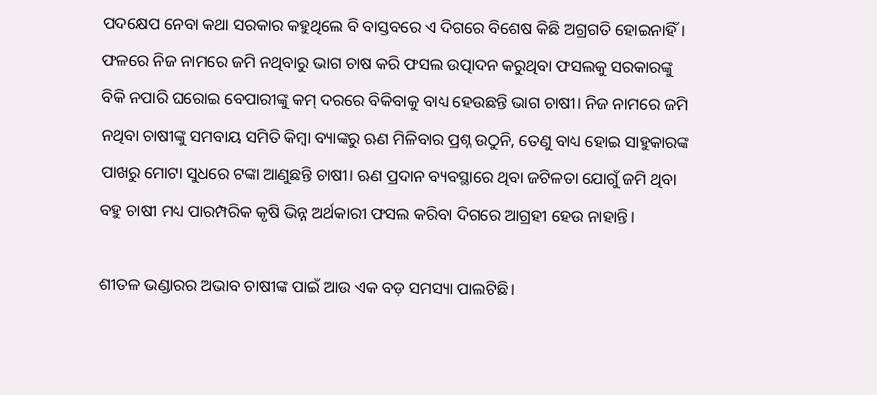ପଦକ୍ଷେପ ନେବା କଥା ସରକାର କହୁଥିଲେ ବି ବାସ୍ତବରେ ଏ ଦିଗରେ ବିଶେଷ କିଛି ଅଗ୍ରଗତି ହୋଇନାହିଁ। ଫଳରେ ନିଜ ନାମରେ ଜମି ନଥିବାରୁ ଭାଗ ଚାଷ କରି ଫସଲ ଉତ୍ପାଦନ କରୁଥିବା ଫସଲକୁ ସରକାରଙ୍କୁ ବିକି ନପାରି ଘରୋଇ ବେପାରୀଙ୍କୁ କମ୍ ଦରରେ ବିକିବାକୁ ବାଧ୍ୟ ହେଉଛନ୍ତି ଭାଗ ଚାଷୀ। ନିଜ ନାମରେ ଜମି ନଥିବା ଚାଷୀଙ୍କୁ ସମବାୟ ସମିତି କିମ୍ବା ବ୍ୟାଙ୍କରୁ ଋଣ ମିଳିବାର ପ୍ରଶ୍ନ ଉଠୁନି, ତେଣୁ ବାଧ୍ୟ ହୋଇ ସାହୁକାରଙ୍କ ପାଖରୁ ମୋଟା ସୁଧରେ ଟଙ୍କା ଆଣୁଛନ୍ତି ଚାଷୀ। ଋଣ ପ୍ରଦାନ ବ୍ୟବସ୍ଥାରେ ଥିବା ଜଟିଳତା ଯୋଗୁଁ ଜମି ଥିବା ବହୁ ଚାଷୀ ମଧ୍ୟ ପାରମ୍ପରିକ କୃଷି ଭିନ୍ନ ଅର୍ଥକାରୀ ଫସଲ କରିବା ଦିଗରେ ଆଗ୍ରହୀ ହେଉ ନାହାନ୍ତି।

ଶୀତଳ ଭଣ୍ଡାରର ଅଭାବ ଚାଷୀଙ୍କ ପାଇଁ ଆଉ ଏକ ବଡ଼ ସମସ୍ୟା ପାଲଟିଛି।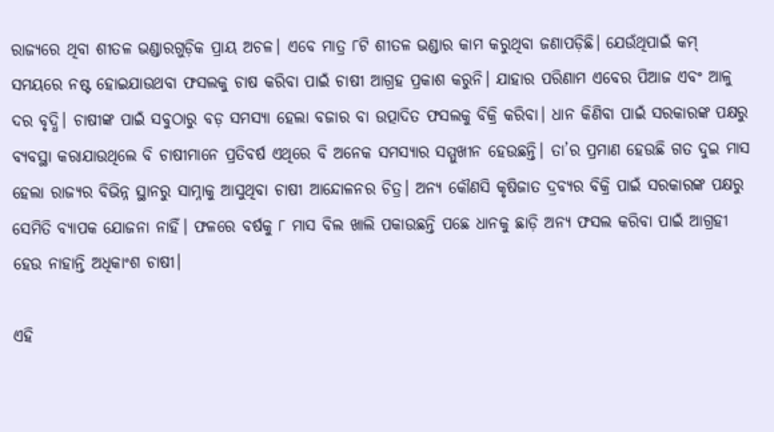ରାଜ୍ୟରେ ଥିବା ଶୀତଳ ଭଣ୍ଡାରଗୁଡ଼ିକ ପ୍ରାୟ ଅଚଳ। ଏବେ ମାତ୍ର ୮ଟି ଶୀତଳ ଭଣ୍ଡାର କାମ କରୁଥିବା ଜଣାପଡ଼ିଛି। ଯେଉଁଥିପାଇଁ କମ୍ ସମୟରେ ନଷ୍ଟ ହୋଇଯାଉଥବା ଫସଲକୁ ଚାଷ କରିବା ପାଇଁ ଚାଷୀ ଆଗ୍ରହ ପ୍ରକାଶ କରୁନି। ଯାହାର ପରିଣାମ ଏବେର ପିଆଜ ଏବଂ ଆଳୁ ଦର ବୃଦ୍ଧି। ଚାଷୀଙ୍କ ପାଇଁ ସବୁଠାରୁ ବଡ଼ ସମସ୍ୟା ହେଲା ବଜାର ବା ଉତ୍ପାଦିତ ଫସଲକୁ ବିକ୍ରି କରିବା। ଧାନ କିଣିବା ପାଇଁ ସରକାରଙ୍କ ପକ୍ଷରୁ ବ୍ୟବସ୍ଥା କରାଯାଉଥିଲେ ବି ଚାଷୀମାନେ ପ୍ରତିବର୍ଷ ଏଥିରେ ବି ଅନେକ ସମସ୍ୟାର ସମ୍ମୁଖୀନ ହେଉଛନ୍ତି। ତା’ର ପ୍ରମାଣ ହେଉଛି ଗତ ଦୁଇ ମାସ ହେଲା ରାଜ୍ୟର ବିଭିନ୍ନ ସ୍ଥାନରୁ ସାମ୍ନାକୁ ଆସୁଥିବା ଚାଷୀ ଆନ୍ଦୋଳନର ଚିତ୍ର। ଅନ୍ୟ କୌଣସି କୃଷିଜାତ ଦ୍ରବ୍ୟର ବିକ୍ରି ପାଇଁ ସରକାରଙ୍କ ପକ୍ଷରୁ ସେମିତି ବ୍ୟାପକ ଯୋଜନା ନାହିଁ। ଫଳରେ ବର୍ଷକୁ ୮ ମାସ ବିଲ ଖାଲି ପକାଉଛନ୍ତି ପଛେ ଧାନକୁ ଛାଡ଼ି ଅନ୍ୟ ଫସଲ କରିବା ପାଇଁ ଆଗ୍ରହୀ ହେଉ ନାହାନ୍ତି ଅଧିକାଂଶ ଚାଷୀ।

ଏହି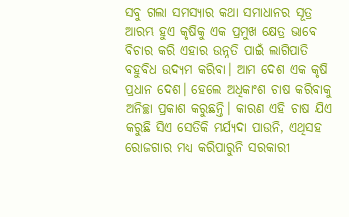ସବୁ ଗଲା ସମସ୍ୟାର କଥା ସମାଧାନର ସୂତ୍ର ଆରମ୍ଭ ହୁଏ କୃଷିକୁ ଏକ ପ୍ରମୁଖ କ୍ଷେତ୍ର ଭାବେ ବିଚାର କରି ଏହାର ଉନ୍ନତି ପାଇଁ ଲାଗିପାତି ବହୁବିଧ ଉଦ୍ୟମ କରିବା। ଆମ ଦେଶ ଏକ କୃଷି ପ୍ରଧାନ ଦେଶ। ହେଲେ ଅଧିକାଂଶ ଚାଷ କରିବାକୁ ଅନିଚ୍ଛା ପ୍ରକାଶ କରୁଛନ୍ତି। କାରଣ ଏହି ଚାଷ ଯିଏ କରୁଛି ସିଏ ସେତିକି ମର୍ଯ୍ୟଦା ପାଉନି, ଏଥିସହ ରୋଜଗାର ମଧ୍ୟ କରିପାରୁନି ସରକାରୀ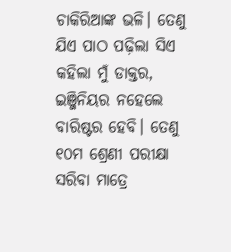ଚାକିରିଆଙ୍କ ଭଳି। ତେଣୁ ଯିଏ ପାଠ ପଢ଼ିଲା ସିଏ କହିଲା ମୁଁ ଡାକ୍ତର, ଇଞ୍ଜିନିୟର ନହେଲେ ବାରିଷ୍ଟର ହେବି। ତେଣୁ ୧୦ମ ଶ୍ରେଣୀ ପରୀକ୍ଷା ସରିବା ମାତ୍ରେ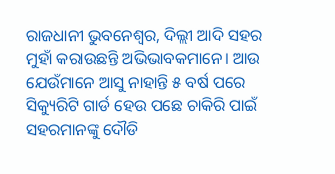ରାଜଧାନୀ ଭୁବନେଶ୍ୱର, ଦିଲ୍ଲୀ ଆଦି ସହର ମୁହାଁ କରାଉଛନ୍ତି ଅଭିଭାବକମାନେ। ଆଉ ଯେଉଁମାନେ ଆସୁ ନାହାନ୍ତି ୫ ବର୍ଷ ପରେ ସିକ୍ୟୁରିଟି ଗାର୍ଡ ହେଉ ପଛେ ଚାକିରି ପାଇଁ ସହରମାନଙ୍କୁ ଦୌଡି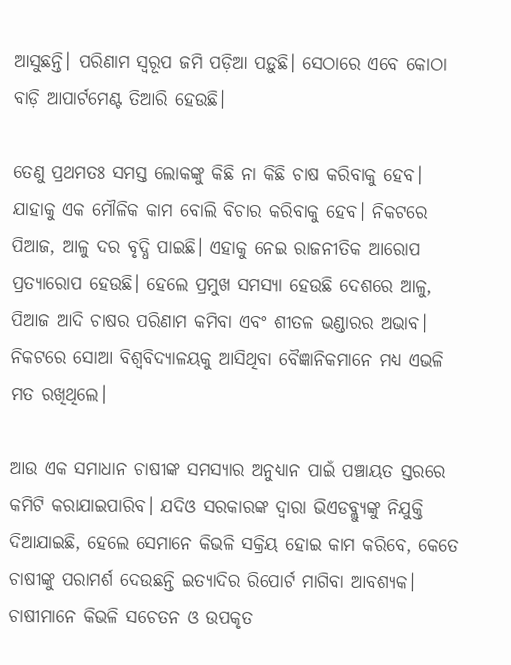ଆସୁଛନ୍ତି। ପରିଣାମ ସ୍ୱରୂପ ଜମି ପଡ଼ିଆ ପଡ଼ୁଛି। ସେଠାରେ ଏବେ କୋଠା ବାଡ଼ି ଆପାର୍ଟମେଣ୍ଟ ତିଆରି ହେଉଛି।

ତେଣୁ ପ୍ରଥମତଃ ସମସ୍ତ ଲୋକଙ୍କୁ କିଛି ନା କିଛି ଚାଷ କରିବାକୁ ହେବ। ଯାହାକୁ ଏକ ମୌଳିକ କାମ ବୋଲି ବିଚାର କରିବାକୁ ହେବ। ନିକଟରେ ପିଆଜ, ଆଳୁ ଦର ବୃଦ୍ଧି ପାଇଛି। ଏହାକୁ ନେଇ ରାଜନୀତିକ ଆରୋପ ପ୍ରତ୍ୟାରୋପ ହେଉଛି। ହେଲେ ପ୍ରମୁଖ ସମସ୍ୟା ହେଉଛି ଦେଶରେ ଆଳୁ, ପିଆଜ ଆଦି ଚାଷର ପରିଣାମ କମିବା ଏବଂ ଶୀତଳ ଭଣ୍ଡାରର ଅଭାବ। ନିକଟରେ ସୋଆ ବିଶ୍ୱବିଦ୍ୟାଳୟକୁ ଆସିଥିବା ବୈଜ୍ଞାନିକମାନେ ମଧ୍ୟ ଏଭଳି ମତ ରଖିଥିଲେ।

ଆଉ ଏକ ସମାଧାନ ଚାଷୀଙ୍କ ସମସ୍ୟାର ଅନୁଧ୍ୟାନ ପାଇଁ ପଞ୍ଚାୟତ ସ୍ତରରେ କମିଟି କରାଯାଇପାରିବ। ଯଦିଓ ସରକାରଙ୍କ ଦ୍ୱାରା ଭିଏଡବ୍ଲ୍ୟୁଙ୍କୁ ନିଯୁକ୍ତି ଦିଆଯାଇଛି, ହେଲେ ସେମାନେ କିଭଳି ସକ୍ରିୟ ହୋଇ କାମ କରିବେ, କେତେ ଚାଷୀଙ୍କୁ ପରାମର୍ଶ ଦେଉଛନ୍ତି ଇତ୍ୟାଦିର ରିପୋର୍ଟ ମାଗିବା ଆବଶ୍ୟକ। ଚାଷୀମାନେ କିଭଳି ସଚେତନ ଓ ଉପକୃତ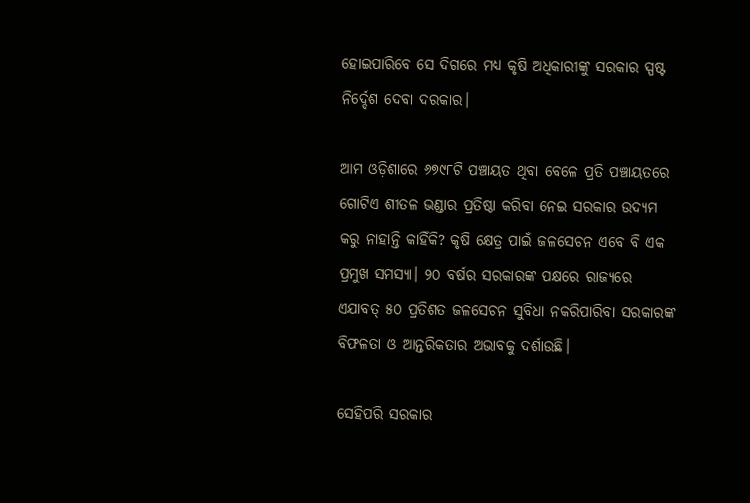ହୋଇପାରିବେ ସେ ଦିଗରେ ମଧ୍ୟ କୃଷି ଅଧିକାରୀଙ୍କୁ ସରକାର ସ୍ପଷ୍ଟ ନିର୍ଦ୍ଦେଶ ଦେବା ଦରକାର।

ଆମ ଓଡ଼ିଶାରେ ୬୭୯୮ଟି ପଞ୍ଚାୟତ ଥିବା ବେଳେ ପ୍ରତି ପଞ୍ଚାୟତରେ ଗୋଟିଏ ଶୀତଳ ଭଣ୍ଡାର ପ୍ରତିଷ୍ଠା କରିବା ନେଇ ସରକାର ଉଦ୍ୟମ କରୁ ନାହାନ୍ତି କାହିଁକି? କୃଷି କ୍ଷେତ୍ର ପାଇଁ ଜଳସେଚନ ଏବେ ବି ଏକ ପ୍ରମୁଖ ସମସ୍ୟା। ୨୦ ବର୍ଷର ସରକାରଙ୍କ ପକ୍ଷରେ ରାଜ୍ୟରେ ଏଯାବତ୍ ୫୦ ପ୍ରତିଶତ ଜଳସେଚନ ସୁବିଧା ନକରିପାରିବା ସରକାରଙ୍କ ବିଫଳତା ଓ ଆନ୍ତରିକତାର ଅଭାବକୁ ଦର୍ଶାଉଛି।

ସେହିପରି ସରକାର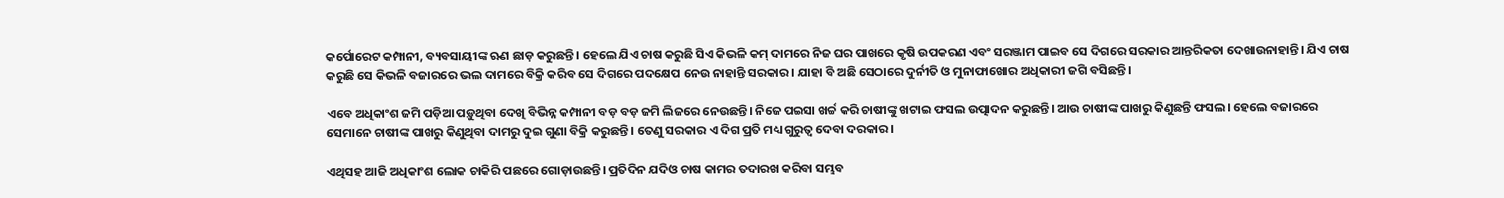କର୍ପୋରେଟ କମ୍ପାନୀ, ବ୍ୟବସାୟୀଙ୍କ ଋଣ ଛାଡ଼ କରୁଛନ୍ତି। ହେଲେ ଯିଏ ଚାଷ କରୁଛି ସିଏ କିଭଳି କମ୍ ଦାମରେ ନିଜ ଘର ପାଖରେ କୃଷି ଉପକରଣ ଏବଂ ସରଞ୍ଜାମ ପାଇବ ସେ ଦିଗରେ ସରକାର ଆନ୍ତରିକତା ଦେଖାଉନାହାନ୍ତି। ଯିଏ ଚାଷ କରୁଛି ସେ କିଭଳି ବଜାରରେ ଭଲ ଦାମରେ ବିକ୍ରି କରିବ ସେ ଦିଗରେ ପଦକ୍ଷେପ ନେଉ ନାହାନ୍ତି ସରକାର। ଯାହା ବି ଅଛି ସେଠାରେ ଦୁର୍ନୀତି ଓ ମୁନାଫାଖୋର ଅଧିକାରୀ ଜଗି ବସିଛନ୍ତି।

ଏବେ ଅଧିକାଂଶ ଜମି ପଡ଼ିଆ ପଡ଼ୁଥିବା ଦେଖି ବିଭିନ୍ନ କମ୍ପାନୀ ବଡ଼ ବଡ଼ ଜମି ଲିଜରେ ନେଉଛନ୍ତି। ନିଜେ ପଇସା ଖର୍ଚ୍ଚ କରି ଚାଷୀଙ୍କୁ ଖଟାଇ ଫସଲ ଉତ୍ପାଦନ କରୁଛନ୍ତି। ଆଉ ଚାଷୀଙ୍କ ପାଖରୁ କିଣୁଛନ୍ତି ଫସଲ। ହେଲେ ବଜାରରେ ସେମାନେ ଚାଷୀଙ୍କ ପାଖରୁ କିଣୁଥିବା ଦାମରୁ ଦୁଇ ଗୁଣା ବିକ୍ରି କରୁଛନ୍ତି। ତେଣୁ ସରକାର ଏ ଦିଗ ପ୍ରତି ମଧ୍ୟ ଗୁରୁତ୍ୱ ଦେବା ଦରକାର।

ଏଥିସହ ଆଜି ଅଧିକାଂଶ ଲୋକ ଚାକିରି ପଛରେ ଗୋଡ଼ାଉଛନ୍ତି। ପ୍ରତିଦିନ ଯଦିଓ ଚାଷ କାମର ତଦାରଖ କରିବା ସମ୍ଭବ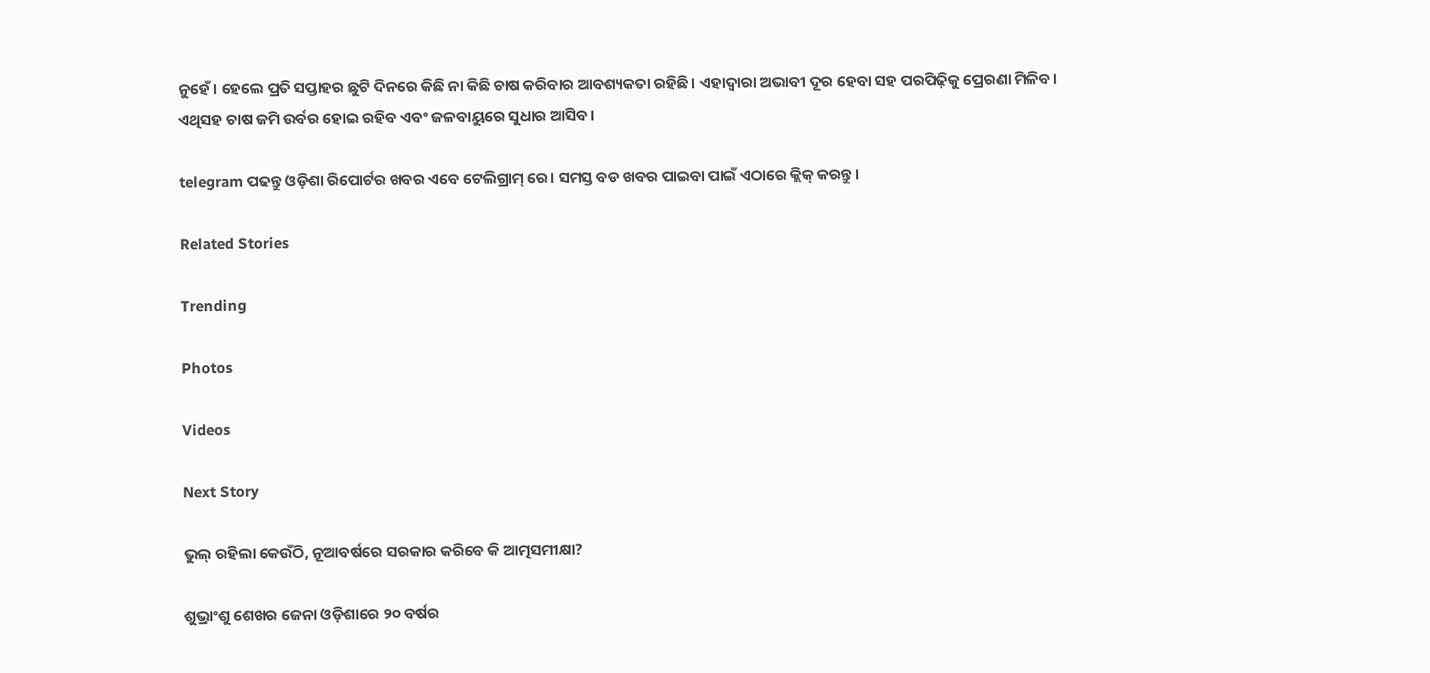ନୁହେଁ। ହେଲେ ପ୍ରତି ସପ୍ତାହର ଛୁଟି ଦିନରେ କିଛି ନା କିଛି ଚାଷ କରିବାର ଆବଶ୍ୟକତା ରହିଛି। ଏହାଦ୍ୱାରା ଅଭାବୀ ଦୂର ହେବା ସହ ପରପିଢ଼ିକୁ ପ୍ରେରଣା ମିଳିବ। ଏଥିସହ ଚାଷ ଜମି ଉର୍ବର ହୋଇ ରହିବ ଏବଂ ଜଳବାୟୁରେ ସୁଧାର ଆସିବ।

telegram ପଢନ୍ତୁ ଓଡ଼ିଶା ରିପୋର୍ଟର ଖବର ଏବେ ଟେଲିଗ୍ରାମ୍ ରେ। ସମସ୍ତ ବଡ ଖବର ପାଇବା ପାଇଁ ଏଠାରେ କ୍ଲିକ୍ କରନ୍ତୁ।

Related Stories

Trending

Photos

Videos

Next Story

ଭୁଲ୍ ରହିଲା କେଉଁଠି, ନୂଆବର୍ଷରେ ସରକାର କରିବେ କି ଆତ୍ମସମୀକ୍ଷା?

ଶୁଭ୍ରାଂଶୁ ଶେଖର ଜେନା ଓଡ଼ିଶାରେ ୨୦ ବର୍ଷର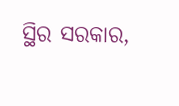ସ୍ଥିର ସରକାର,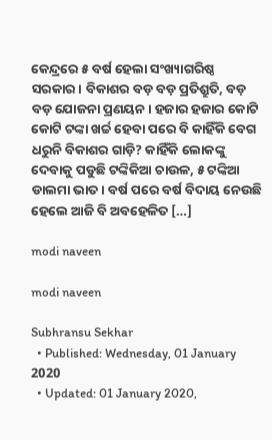କେନ୍ଦ୍ରରେ ୫ ବର୍ଷ ହେଲା ସଂଖ୍ୟାଗରିଷ୍ଠ ସରକାର। ବିକାଶର ବଡ଼ ବଡ଼ ପ୍ରତିଶ୍ରୁତି, ବଡ଼ ବଡ଼ ଯୋଜନା ପ୍ରଣୟନ। ହଜାର ହଜାର କୋଟି କୋଟି ଟଙ୍କା ଖର୍ଚ୍ଚ ହେବା ପରେ ବି କାହିଁକି ବେଗ ଧରୁନି ବିକାଶର ଗାଡ଼ି? କାହିଁକି ଲୋକଙ୍କୁ ଦେବାକୁ ପଡୁଛି ଟଙ୍କିକିଆ ଚାଉଳ, ୫ ଟଙ୍କିଆ ଡାଲମା ଭାତ। ବର୍ଷ ପରେ ବର୍ଷ ବିଦାୟ ନେଉଛି ହେଲେ ଆଜି ବି ଅବହେଳିତ […]

modi naveen

modi naveen

Subhransu Sekhar
  • Published: Wednesday, 01 January 2020
  • Updated: 01 January 2020,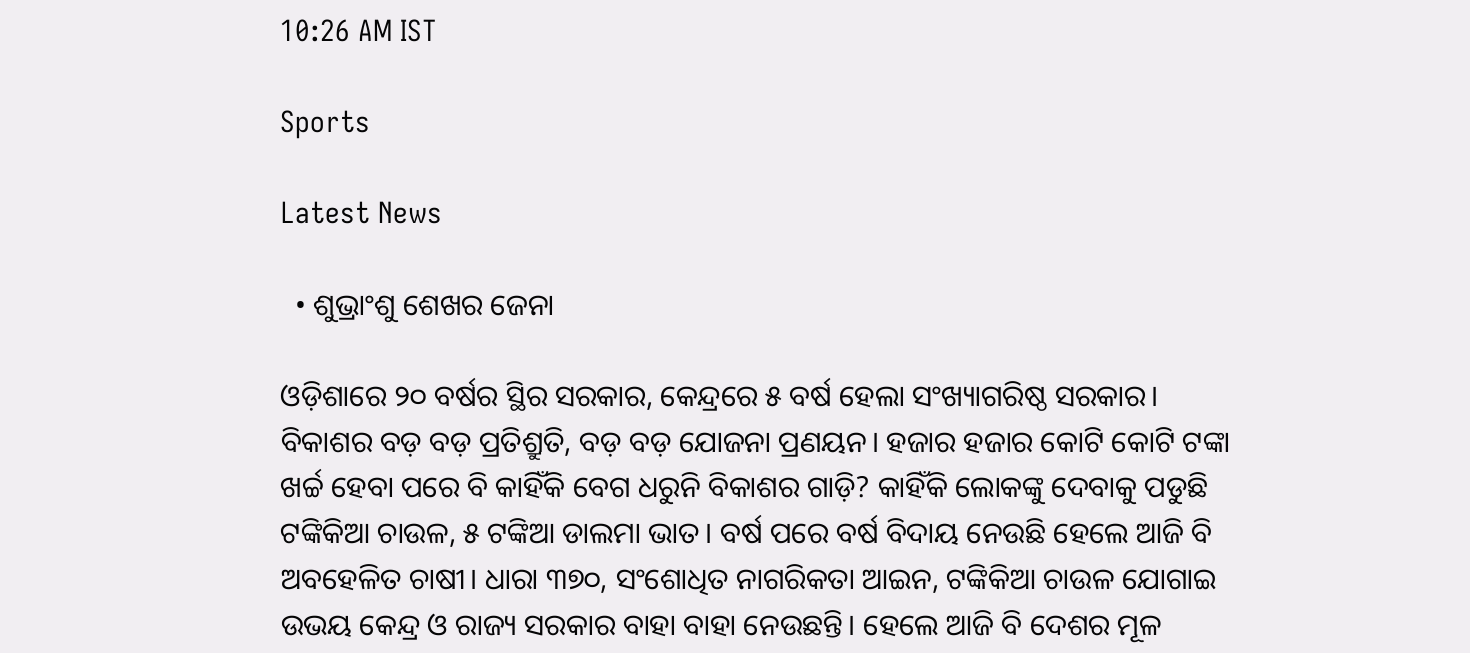10:26 AM IST

Sports

Latest News

  • ଶୁଭ୍ରାଂଶୁ ଶେଖର ଜେନା

ଓଡ଼ିଶାରେ ୨୦ ବର୍ଷର ସ୍ଥିର ସରକାର, କେନ୍ଦ୍ରରେ ୫ ବର୍ଷ ହେଲା ସଂଖ୍ୟାଗରିଷ୍ଠ ସରକାର। ବିକାଶର ବଡ଼ ବଡ଼ ପ୍ରତିଶ୍ରୁତି, ବଡ଼ ବଡ଼ ଯୋଜନା ପ୍ରଣୟନ। ହଜାର ହଜାର କୋଟି କୋଟି ଟଙ୍କା ଖର୍ଚ୍ଚ ହେବା ପରେ ବି କାହିଁକି ବେଗ ଧରୁନି ବିକାଶର ଗାଡ଼ି? କାହିଁକି ଲୋକଙ୍କୁ ଦେବାକୁ ପଡୁଛି ଟଙ୍କିକିଆ ଚାଉଳ, ୫ ଟଙ୍କିଆ ଡାଲମା ଭାତ। ବର୍ଷ ପରେ ବର୍ଷ ବିଦାୟ ନେଉଛି ହେଲେ ଆଜି ବି ଅବହେଳିତ ଚାଷୀ। ଧାରା ୩୭୦, ସଂଶୋଧିତ ନାଗରିକତା ଆଇନ, ଟଙ୍କିକିଆ ଚାଉଳ ଯୋଗାଇ ଉଭୟ କେନ୍ଦ୍ର ଓ ରାଜ୍ୟ ସରକାର ବାହା ବାହା ନେଉଛନ୍ତି। ହେଲେ ଆଜି ବି ଦେଶର ମୂଳ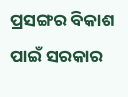ପ୍ରସଙ୍ଗର ବିକାଶ ପାଇଁ ସରକାର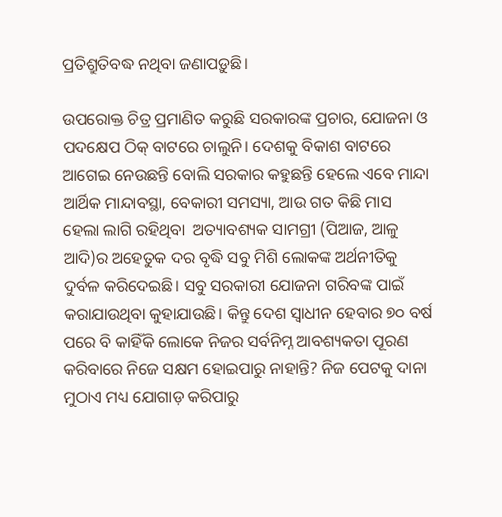ପ୍ରତିଶ୍ରୁତିବଦ୍ଧ ନଥିବା ଜଣାପଡ଼ୁଛି।

ଉପରୋକ୍ତ ଚିତ୍ର ପ୍ରମାଣିତ କରୁଛି ସରକାରଙ୍କ ପ୍ରଚାର, ଯୋଜନା ଓ ପଦକ୍ଷେପ ଠିକ୍ ବାଟରେ ଚାଲୁନି। ଦେଶକୁ ବିକାଶ ବାଟରେ ଆଗେଇ ନେଉଛନ୍ତି ବୋଲି ସରକାର କହୁଛନ୍ତି ହେଲେ ଏବେ ମାନ୍ଦା ଆର୍ଥିକ ମାନ୍ଦାବସ୍ଥା, ବେକାରୀ ସମସ୍ୟା, ଆଉ ଗତ କିଛି ମାସ ହେଲା ଲାଗି ରହିଥିବା  ଅତ୍ୟାବଶ୍ୟକ ସାମଗ୍ରୀ (ପିଆଜ, ଆଳୁ ଆଦି)ର ଅହେତୁକ ଦର ବୃଦ୍ଧି ସବୁ ମିଶି ଲୋକଙ୍କ ଅର୍ଥନୀତିକୁ ଦୁର୍ବଳ କରିଦେଇଛି। ସବୁ ସରକାରୀ ଯୋଜନା ଗରିବଙ୍କ ପାଇଁ କରାଯାଉଥିବା କୁହାଯାଉଛି। କିନ୍ତୁ ଦେଶ ସ୍ୱାଧୀନ ହେବାର ୭୦ ବର୍ଷ ପରେ ବି କାହିଁକି ଲୋକେ ନିଜର ସର୍ବନିମ୍ନ ଆବଶ୍ୟକତା ପୂରଣ କରିବାରେ ନିଜେ ସକ୍ଷମ ହୋଇପାରୁ ନାହାନ୍ତି? ନିଜ ପେଟକୁ ଦାନା ମୁଠାଏ ମଧ୍ୟ ଯୋଗାଡ଼ କରିପାରୁ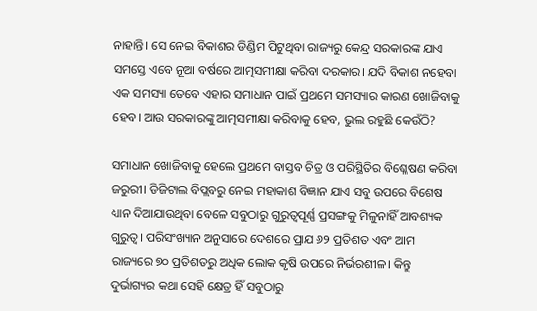ନାହାନ୍ତି। ସେ ନେଇ ବିକାଶର ଡିଣ୍ଡିମ ପିଟୁଥିବା ରାଜ୍ୟରୁ କେନ୍ଦ୍ର ସରକାରଙ୍କ ଯାଏ ସମସ୍ତେ ଏବେ ନୂଆ ବର୍ଷରେ ଆତ୍ମସମୀକ୍ଷା କରିବା ଦରକାର। ଯଦି ବିକାଶ ନହେବା ଏକ ସମସ୍ୟା ତେବେ ଏହାର ସମାଧାନ ପାଇଁ ପ୍ରଥମେ ସମସ୍ୟାର କାରଣ ଖୋଜିବାକୁ ହେବ। ଆଉ ସରକାରଙ୍କୁ ଆତ୍ମସମୀକ୍ଷା କରିବାକୁ ହେବ, ଭୁଲ ରହୁଛି କେଉଁଠି?

ସମାଧାନ ଖୋଜିବାକୁ ହେଲେ ପ୍ରଥମେ ବାସ୍ତବ ଚିତ୍ର ଓ ପରିସ୍ଥିତିର ବିଶ୍ଳେଷଣ କରିବା ଜରୁରୀ। ଡିଜିଟାଲ ବିପ୍ଲବରୁ ନେଇ ମହାକାଶ ବିଜ୍ଞାନ ଯାଏ ସବୁ ଉପରେ ବିଶେଷ ଧ୍ୟାନ ଦିଆଯାଉଥିବା ବେଳେ ସବୁଠାରୁ ଗୁରୁତ୍ୱପୂର୍ଣ୍ଣ ପ୍ରସଙ୍ଗକୁ ମିଳୁନାହିଁ ଆବଶ୍ୟକ ଗୁରୁତ୍ୱ। ପରିସଂଖ୍ୟାନ ଅନୁସାରେ ଦେଶରେ ପ୍ରାଯ ୬୨ ପ୍ରତିଶତ ଏବଂ ଆମ ରାଜ୍ୟରେ ୭୦ ପ୍ରତିଶତରୁ ଅଧିକ ଲୋକ କୃଷି ଉପରେ ନିର୍ଭରଶୀଳ। କିନ୍ତୁ ଦୁର୍ଭାଗ୍ୟର କଥା ସେହି କ୍ଷେତ୍ର ହିଁ ସବୁଠାରୁ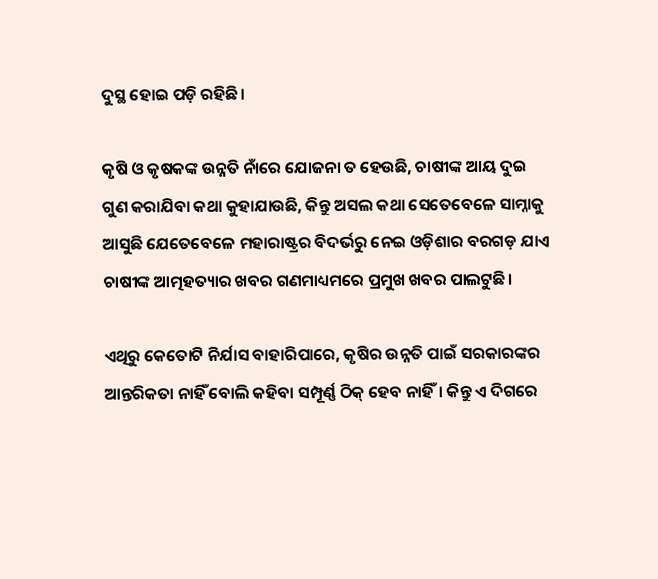ଦୁସ୍ଥ ହୋଇ ପଡ଼ି ରହିଛି।

କୃଷି ଓ କୃଷକଙ୍କ ଉନ୍ନତି ନାଁରେ ଯୋଜନା ତ ହେଉଛି, ଚାଷୀଙ୍କ ଆୟ ଦୁଇ ଗୁଣ କରାଯିବା କଥା କୁହାଯାଉଛି, କିନ୍ତୁ ଅସଲ କଥା ସେତେବେଳେ ସାମ୍ନାକୁ ଆସୁଛି ଯେତେବେଳେ ମହାରାଷ୍ଟ୍ରର ବିଦର୍ଭରୁ ନେଇ ଓଡ଼ିଶାର ବରଗଡ଼ ଯାଏ ଚାଷୀଙ୍କ ଆତ୍ମହତ୍ୟାର ଖବର ଗଣମାଧ୍ୟମରେ ପ୍ରମୁଖ ଖବର ପାଲଟୁଛି।

ଏଥିରୁ କେତୋଟି ନିର୍ଯାସ ବାହାରିପାରେ, କୃଷିର ଉନ୍ନତି ପାଇଁ ସରକାରଙ୍କର ଆନ୍ତରିକତା ନାହିଁ ବୋଲି କହିବା ସମ୍ପୂର୍ଣ୍ଣ ଠିକ୍ ହେବ ନାହିଁ। କିନ୍ତୁ ଏ ଦିଗରେ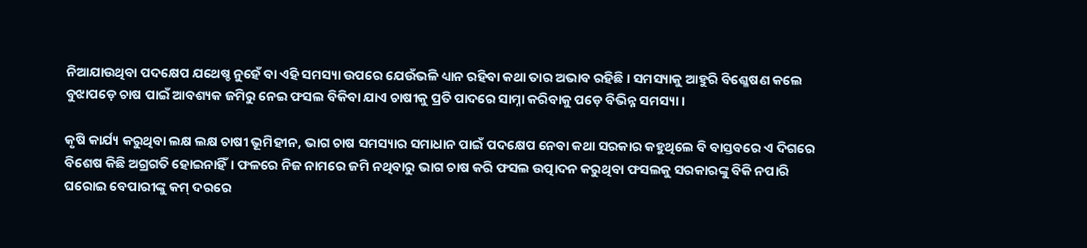ନିଆଯାଉଥିବା ପଦକ୍ଷେପ ଯଥେଷ୍ଚ ନୁହେଁ ବା ଏହି ସମସ୍ୟା ଉପରେ ଯେଉଁଭଳି ଧ୍ୟାନ ରହିବା କଥା ତାର ଅଭାବ ରହିଛି। ସମସ୍ୟାକୁ ଆହୁରି ବିଶ୍ଳେଷଣ କଲେ ବୁଝାପଡ଼େ ଚାଷ ପାଇଁ ଆବଶ୍ୟକ ଜମିରୁ ନେଇ ଫସଲ ବିକିବା ଯାଏ ଚାଷୀକୁ ପ୍ରତି ପାଦରେ ସାମ୍ନା କରିବାକୁ ପଡ଼େ ବିଭିନ୍ନ ସମସ୍ୟା।

କୃଷି କାର୍ଯ୍ୟ କରୁଥିବା ଲକ୍ଷ ଲକ୍ଷ ଚାଷୀ ଭୂମିହୀନ, ଭାଗ ଚାଷ ସମସ୍ୟାର ସମାଧାନ ପାଇଁ ପଦକ୍ଷେପ ନେବା କଥା ସରକାର କହୁଥିଲେ ବି ବାସ୍ତବରେ ଏ ଦିଗରେ ବିଶେଷ କିଛି ଅଗ୍ରଗତି ହୋଇନାହିଁ। ଫଳରେ ନିଜ ନାମରେ ଜମି ନଥିବାରୁ ଭାଗ ଚାଷ କରି ଫସଲ ଉତ୍ପାଦନ କରୁଥିବା ଫସଲକୁ ସରକାରଙ୍କୁ ବିକି ନପାରି ଘରୋଇ ବେପାରୀଙ୍କୁ କମ୍ ଦରରେ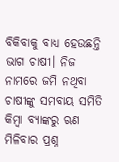ବିକିବାକୁ ବାଧ୍ୟ ହେଉଛନ୍ତି ଭାଗ ଚାଷୀ। ନିଜ ନାମରେ ଜମି ନଥିବା ଚାଷୀଙ୍କୁ ସମବାୟ ସମିତି କିମ୍ବା ବ୍ୟାଙ୍କରୁ ଋଣ ମିଳିବାର ପ୍ରଶ୍ନ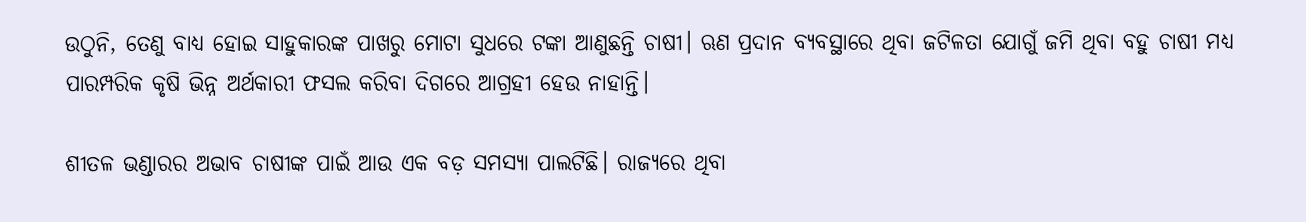ଉଠୁନି, ତେଣୁ ବାଧ୍ୟ ହୋଇ ସାହୁକାରଙ୍କ ପାଖରୁ ମୋଟା ସୁଧରେ ଟଙ୍କା ଆଣୁଛନ୍ତି ଚାଷୀ। ଋଣ ପ୍ରଦାନ ବ୍ୟବସ୍ଥାରେ ଥିବା ଜଟିଳତା ଯୋଗୁଁ ଜମି ଥିବା ବହୁ ଚାଷୀ ମଧ୍ୟ ପାରମ୍ପରିକ କୃଷି ଭିନ୍ନ ଅର୍ଥକାରୀ ଫସଲ କରିବା ଦିଗରେ ଆଗ୍ରହୀ ହେଉ ନାହାନ୍ତି।

ଶୀତଳ ଭଣ୍ଡାରର ଅଭାବ ଚାଷୀଙ୍କ ପାଇଁ ଆଉ ଏକ ବଡ଼ ସମସ୍ୟା ପାଲଟିଛି। ରାଜ୍ୟରେ ଥିବା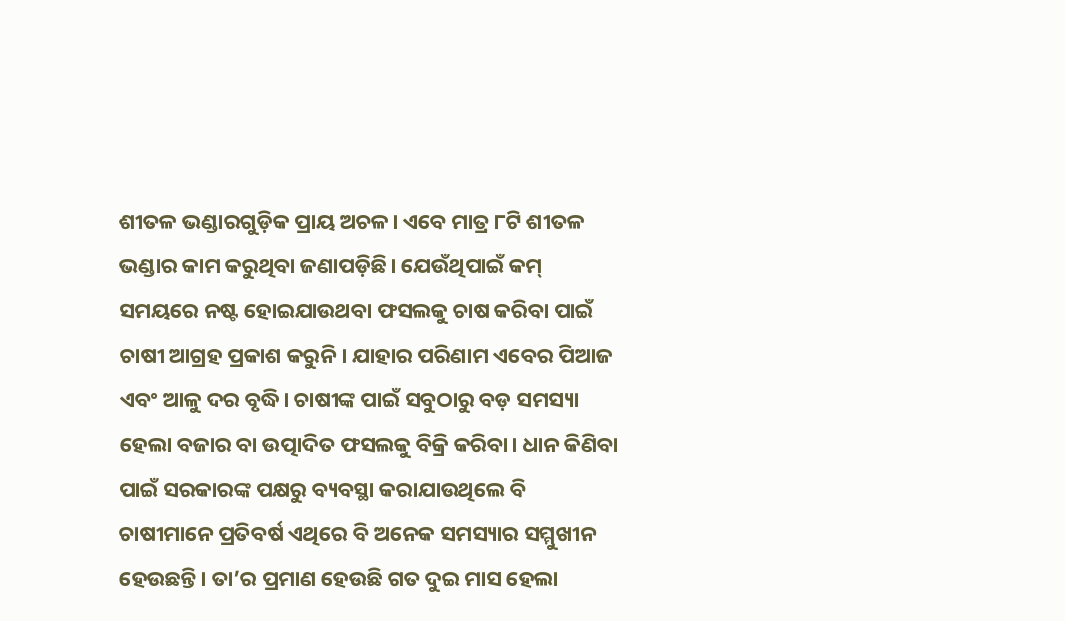ଶୀତଳ ଭଣ୍ଡାରଗୁଡ଼ିକ ପ୍ରାୟ ଅଚଳ। ଏବେ ମାତ୍ର ୮ଟି ଶୀତଳ ଭଣ୍ଡାର କାମ କରୁଥିବା ଜଣାପଡ଼ିଛି। ଯେଉଁଥିପାଇଁ କମ୍ ସମୟରେ ନଷ୍ଟ ହୋଇଯାଉଥବା ଫସଲକୁ ଚାଷ କରିବା ପାଇଁ ଚାଷୀ ଆଗ୍ରହ ପ୍ରକାଶ କରୁନି। ଯାହାର ପରିଣାମ ଏବେର ପିଆଜ ଏବଂ ଆଳୁ ଦର ବୃଦ୍ଧି। ଚାଷୀଙ୍କ ପାଇଁ ସବୁଠାରୁ ବଡ଼ ସମସ୍ୟା ହେଲା ବଜାର ବା ଉତ୍ପାଦିତ ଫସଲକୁ ବିକ୍ରି କରିବା। ଧାନ କିଣିବା ପାଇଁ ସରକାରଙ୍କ ପକ୍ଷରୁ ବ୍ୟବସ୍ଥା କରାଯାଉଥିଲେ ବି ଚାଷୀମାନେ ପ୍ରତିବର୍ଷ ଏଥିରେ ବି ଅନେକ ସମସ୍ୟାର ସମ୍ମୁଖୀନ ହେଉଛନ୍ତି। ତା’ର ପ୍ରମାଣ ହେଉଛି ଗତ ଦୁଇ ମାସ ହେଲା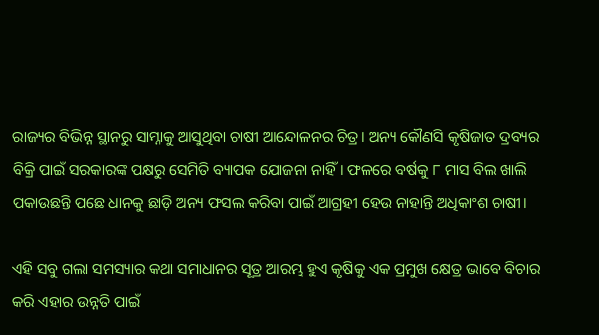ରାଜ୍ୟର ବିଭିନ୍ନ ସ୍ଥାନରୁ ସାମ୍ନାକୁ ଆସୁଥିବା ଚାଷୀ ଆନ୍ଦୋଳନର ଚିତ୍ର। ଅନ୍ୟ କୌଣସି କୃଷିଜାତ ଦ୍ରବ୍ୟର ବିକ୍ରି ପାଇଁ ସରକାରଙ୍କ ପକ୍ଷରୁ ସେମିତି ବ୍ୟାପକ ଯୋଜନା ନାହିଁ। ଫଳରେ ବର୍ଷକୁ ୮ ମାସ ବିଲ ଖାଲି ପକାଉଛନ୍ତି ପଛେ ଧାନକୁ ଛାଡ଼ି ଅନ୍ୟ ଫସଲ କରିବା ପାଇଁ ଆଗ୍ରହୀ ହେଉ ନାହାନ୍ତି ଅଧିକାଂଶ ଚାଷୀ।

ଏହି ସବୁ ଗଲା ସମସ୍ୟାର କଥା ସମାଧାନର ସୂତ୍ର ଆରମ୍ଭ ହୁଏ କୃଷିକୁ ଏକ ପ୍ରମୁଖ କ୍ଷେତ୍ର ଭାବେ ବିଚାର କରି ଏହାର ଉନ୍ନତି ପାଇଁ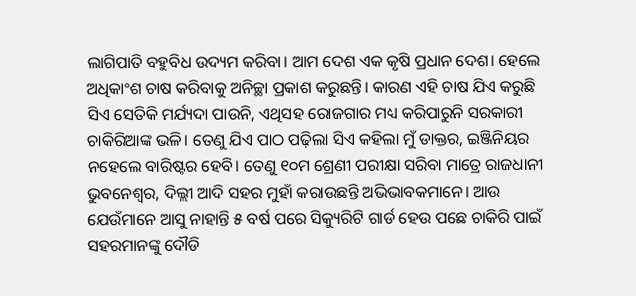ଲାଗିପାତି ବହୁବିଧ ଉଦ୍ୟମ କରିବା। ଆମ ଦେଶ ଏକ କୃଷି ପ୍ରଧାନ ଦେଶ। ହେଲେ ଅଧିକାଂଶ ଚାଷ କରିବାକୁ ଅନିଚ୍ଛା ପ୍ରକାଶ କରୁଛନ୍ତି। କାରଣ ଏହି ଚାଷ ଯିଏ କରୁଛି ସିଏ ସେତିକି ମର୍ଯ୍ୟଦା ପାଉନି, ଏଥିସହ ରୋଜଗାର ମଧ୍ୟ କରିପାରୁନି ସରକାରୀ ଚାକିରିଆଙ୍କ ଭଳି। ତେଣୁ ଯିଏ ପାଠ ପଢ଼ିଲା ସିଏ କହିଲା ମୁଁ ଡାକ୍ତର, ଇଞ୍ଜିନିୟର ନହେଲେ ବାରିଷ୍ଟର ହେବି। ତେଣୁ ୧୦ମ ଶ୍ରେଣୀ ପରୀକ୍ଷା ସରିବା ମାତ୍ରେ ରାଜଧାନୀ ଭୁବନେଶ୍ୱର, ଦିଲ୍ଲୀ ଆଦି ସହର ମୁହାଁ କରାଉଛନ୍ତି ଅଭିଭାବକମାନେ। ଆଉ ଯେଉଁମାନେ ଆସୁ ନାହାନ୍ତି ୫ ବର୍ଷ ପରେ ସିକ୍ୟୁରିଟି ଗାର୍ଡ ହେଉ ପଛେ ଚାକିରି ପାଇଁ ସହରମାନଙ୍କୁ ଦୌଡି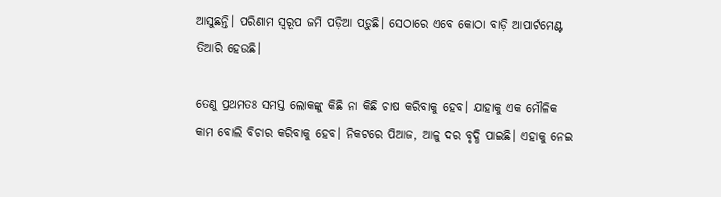ଆସୁଛନ୍ତି। ପରିଣାମ ସ୍ୱରୂପ ଜମି ପଡ଼ିଆ ପଡ଼ୁଛି। ସେଠାରେ ଏବେ କୋଠା ବାଡ଼ି ଆପାର୍ଟମେଣ୍ଟ ତିଆରି ହେଉଛି।

ତେଣୁ ପ୍ରଥମତଃ ସମସ୍ତ ଲୋକଙ୍କୁ କିଛି ନା କିଛି ଚାଷ କରିବାକୁ ହେବ। ଯାହାକୁ ଏକ ମୌଳିକ କାମ ବୋଲି ବିଚାର କରିବାକୁ ହେବ। ନିକଟରେ ପିଆଜ, ଆଳୁ ଦର ବୃଦ୍ଧି ପାଇଛି। ଏହାକୁ ନେଇ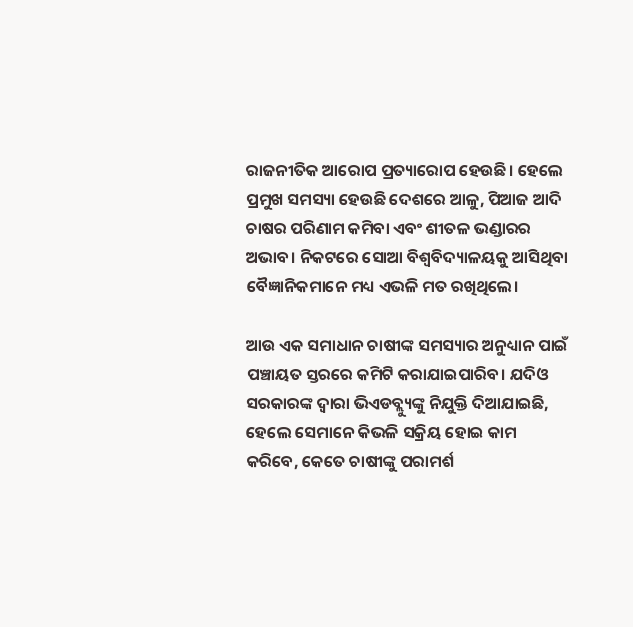ରାଜନୀତିକ ଆରୋପ ପ୍ରତ୍ୟାରୋପ ହେଉଛି। ହେଲେ ପ୍ରମୁଖ ସମସ୍ୟା ହେଉଛି ଦେଶରେ ଆଳୁ, ପିଆଜ ଆଦି ଚାଷର ପରିଣାମ କମିବା ଏବଂ ଶୀତଳ ଭଣ୍ଡାରର ଅଭାବ। ନିକଟରେ ସୋଆ ବିଶ୍ୱବିଦ୍ୟାଳୟକୁ ଆସିଥିବା ବୈଜ୍ଞାନିକମାନେ ମଧ୍ୟ ଏଭଳି ମତ ରଖିଥିଲେ।

ଆଉ ଏକ ସମାଧାନ ଚାଷୀଙ୍କ ସମସ୍ୟାର ଅନୁଧ୍ୟାନ ପାଇଁ ପଞ୍ଚାୟତ ସ୍ତରରେ କମିଟି କରାଯାଇପାରିବ। ଯଦିଓ ସରକାରଙ୍କ ଦ୍ୱାରା ଭିଏଡବ୍ଲ୍ୟୁଙ୍କୁ ନିଯୁକ୍ତି ଦିଆଯାଇଛି, ହେଲେ ସେମାନେ କିଭଳି ସକ୍ରିୟ ହୋଇ କାମ କରିବେ, କେତେ ଚାଷୀଙ୍କୁ ପରାମର୍ଶ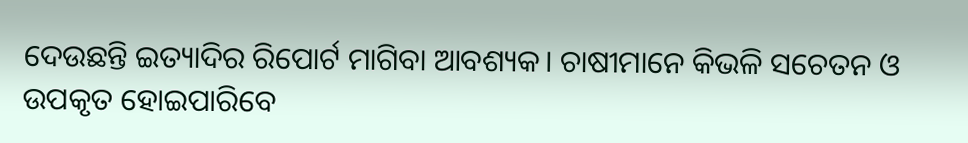ଦେଉଛନ୍ତି ଇତ୍ୟାଦିର ରିପୋର୍ଟ ମାଗିବା ଆବଶ୍ୟକ। ଚାଷୀମାନେ କିଭଳି ସଚେତନ ଓ ଉପକୃତ ହୋଇପାରିବେ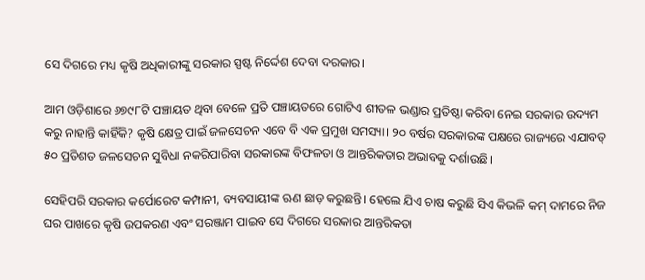ସେ ଦିଗରେ ମଧ୍ୟ କୃଷି ଅଧିକାରୀଙ୍କୁ ସରକାର ସ୍ପଷ୍ଟ ନିର୍ଦ୍ଦେଶ ଦେବା ଦରକାର।

ଆମ ଓଡ଼ିଶାରେ ୬୭୯୮ଟି ପଞ୍ଚାୟତ ଥିବା ବେଳେ ପ୍ରତି ପଞ୍ଚାୟତରେ ଗୋଟିଏ ଶୀତଳ ଭଣ୍ଡାର ପ୍ରତିଷ୍ଠା କରିବା ନେଇ ସରକାର ଉଦ୍ୟମ କରୁ ନାହାନ୍ତି କାହିଁକି? କୃଷି କ୍ଷେତ୍ର ପାଇଁ ଜଳସେଚନ ଏବେ ବି ଏକ ପ୍ରମୁଖ ସମସ୍ୟା। ୨୦ ବର୍ଷର ସରକାରଙ୍କ ପକ୍ଷରେ ରାଜ୍ୟରେ ଏଯାବତ୍ ୫୦ ପ୍ରତିଶତ ଜଳସେଚନ ସୁବିଧା ନକରିପାରିବା ସରକାରଙ୍କ ବିଫଳତା ଓ ଆନ୍ତରିକତାର ଅଭାବକୁ ଦର୍ଶାଉଛି।

ସେହିପରି ସରକାର କର୍ପୋରେଟ କମ୍ପାନୀ, ବ୍ୟବସାୟୀଙ୍କ ଋଣ ଛାଡ଼ କରୁଛନ୍ତି। ହେଲେ ଯିଏ ଚାଷ କରୁଛି ସିଏ କିଭଳି କମ୍ ଦାମରେ ନିଜ ଘର ପାଖରେ କୃଷି ଉପକରଣ ଏବଂ ସରଞ୍ଜାମ ପାଇବ ସେ ଦିଗରେ ସରକାର ଆନ୍ତରିକତା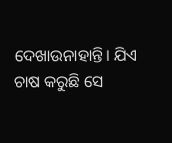ଦେଖାଉନାହାନ୍ତି। ଯିଏ ଚାଷ କରୁଛି ସେ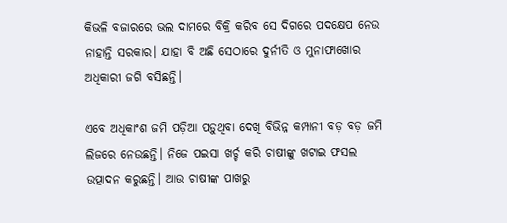କିଭଳି ବଜାରରେ ଭଲ ଦାମରେ ବିକ୍ରି କରିବ ସେ ଦିଗରେ ପଦକ୍ଷେପ ନେଉ ନାହାନ୍ତି ସରକାର। ଯାହା ବି ଅଛି ସେଠାରେ ଦୁର୍ନୀତି ଓ ମୁନାଫାଖୋର ଅଧିକାରୀ ଜଗି ବସିଛନ୍ତି।

ଏବେ ଅଧିକାଂଶ ଜମି ପଡ଼ିଆ ପଡ଼ୁଥିବା ଦେଖି ବିଭିନ୍ନ କମ୍ପାନୀ ବଡ଼ ବଡ଼ ଜମି ଲିଜରେ ନେଉଛନ୍ତି। ନିଜେ ପଇସା ଖର୍ଚ୍ଚ କରି ଚାଷୀଙ୍କୁ ଖଟାଇ ଫସଲ ଉତ୍ପାଦନ କରୁଛନ୍ତି। ଆଉ ଚାଷୀଙ୍କ ପାଖରୁ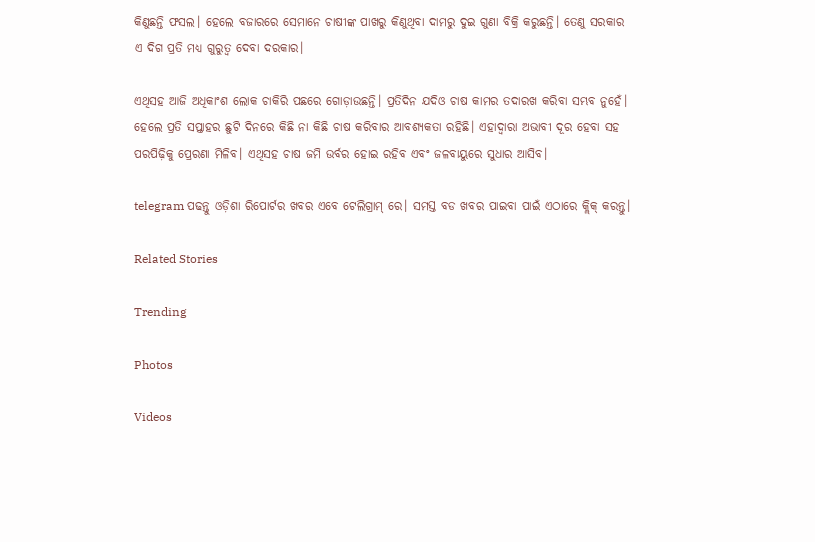କିଣୁଛନ୍ତି ଫସଲ। ହେଲେ ବଜାରରେ ସେମାନେ ଚାଷୀଙ୍କ ପାଖରୁ କିଣୁଥିବା ଦାମରୁ ଦୁଇ ଗୁଣା ବିକ୍ରି କରୁଛନ୍ତି। ତେଣୁ ସରକାର ଏ ଦିଗ ପ୍ରତି ମଧ୍ୟ ଗୁରୁତ୍ୱ ଦେବା ଦରକାର।

ଏଥିସହ ଆଜି ଅଧିକାଂଶ ଲୋକ ଚାକିରି ପଛରେ ଗୋଡ଼ାଉଛନ୍ତି। ପ୍ରତିଦିନ ଯଦିଓ ଚାଷ କାମର ତଦାରଖ କରିବା ସମ୍ଭବ ନୁହେଁ। ହେଲେ ପ୍ରତି ସପ୍ତାହର ଛୁଟି ଦିନରେ କିଛି ନା କିଛି ଚାଷ କରିବାର ଆବଶ୍ୟକତା ରହିଛି। ଏହାଦ୍ୱାରା ଅଭାବୀ ଦୂର ହେବା ସହ ପରପିଢ଼ିକୁ ପ୍ରେରଣା ମିଳିବ। ଏଥିସହ ଚାଷ ଜମି ଉର୍ବର ହୋଇ ରହିବ ଏବଂ ଜଳବାୟୁରେ ସୁଧାର ଆସିବ।

telegram ପଢନ୍ତୁ ଓଡ଼ିଶା ରିପୋର୍ଟର ଖବର ଏବେ ଟେଲିଗ୍ରାମ୍ ରେ। ସମସ୍ତ ବଡ ଖବର ପାଇବା ପାଇଁ ଏଠାରେ କ୍ଲିକ୍ କରନ୍ତୁ।

Related Stories

Trending

Photos

Videos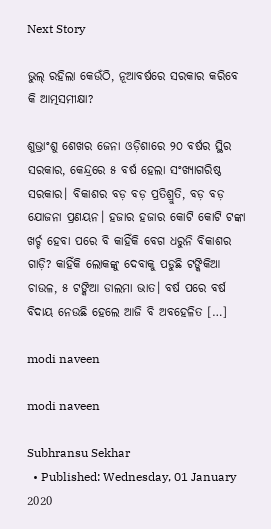Next Story

ଭୁଲ୍ ରହିଲା କେଉଁଠି, ନୂଆବର୍ଷରେ ସରକାର କରିବେ କି ଆତ୍ମସମୀକ୍ଷା?

ଶୁଭ୍ରାଂଶୁ ଶେଖର ଜେନା ଓଡ଼ିଶାରେ ୨୦ ବର୍ଷର ସ୍ଥିର ସରକାର, କେନ୍ଦ୍ରରେ ୫ ବର୍ଷ ହେଲା ସଂଖ୍ୟାଗରିଷ୍ଠ ସରକାର। ବିକାଶର ବଡ଼ ବଡ଼ ପ୍ରତିଶ୍ରୁତି, ବଡ଼ ବଡ଼ ଯୋଜନା ପ୍ରଣୟନ। ହଜାର ହଜାର କୋଟି କୋଟି ଟଙ୍କା ଖର୍ଚ୍ଚ ହେବା ପରେ ବି କାହିଁକି ବେଗ ଧରୁନି ବିକାଶର ଗାଡ଼ି? କାହିଁକି ଲୋକଙ୍କୁ ଦେବାକୁ ପଡୁଛି ଟଙ୍କିକିଆ ଚାଉଳ, ୫ ଟଙ୍କିଆ ଡାଲମା ଭାତ। ବର୍ଷ ପରେ ବର୍ଷ ବିଦାୟ ନେଉଛି ହେଲେ ଆଜି ବି ଅବହେଳିତ […]

modi naveen

modi naveen

Subhransu Sekhar
  • Published: Wednesday, 01 January 2020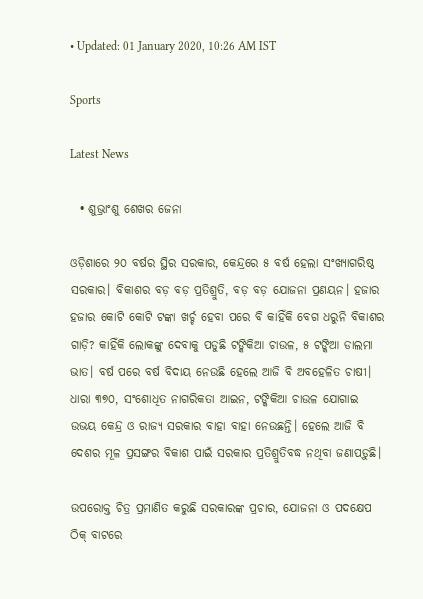• Updated: 01 January 2020, 10:26 AM IST

Sports

Latest News

  • ଶୁଭ୍ରାଂଶୁ ଶେଖର ଜେନା

ଓଡ଼ିଶାରେ ୨୦ ବର୍ଷର ସ୍ଥିର ସରକାର, କେନ୍ଦ୍ରରେ ୫ ବର୍ଷ ହେଲା ସଂଖ୍ୟାଗରିଷ୍ଠ ସରକାର। ବିକାଶର ବଡ଼ ବଡ଼ ପ୍ରତିଶ୍ରୁତି, ବଡ଼ ବଡ଼ ଯୋଜନା ପ୍ରଣୟନ। ହଜାର ହଜାର କୋଟି କୋଟି ଟଙ୍କା ଖର୍ଚ୍ଚ ହେବା ପରେ ବି କାହିଁକି ବେଗ ଧରୁନି ବିକାଶର ଗାଡ଼ି? କାହିଁକି ଲୋକଙ୍କୁ ଦେବାକୁ ପଡୁଛି ଟଙ୍କିକିଆ ଚାଉଳ, ୫ ଟଙ୍କିଆ ଡାଲମା ଭାତ। ବର୍ଷ ପରେ ବର୍ଷ ବିଦାୟ ନେଉଛି ହେଲେ ଆଜି ବି ଅବହେଳିତ ଚାଷୀ। ଧାରା ୩୭୦, ସଂଶୋଧିତ ନାଗରିକତା ଆଇନ, ଟଙ୍କିକିଆ ଚାଉଳ ଯୋଗାଇ ଉଭୟ କେନ୍ଦ୍ର ଓ ରାଜ୍ୟ ସରକାର ବାହା ବାହା ନେଉଛନ୍ତି। ହେଲେ ଆଜି ବି ଦେଶର ମୂଳ ପ୍ରସଙ୍ଗର ବିକାଶ ପାଇଁ ସରକାର ପ୍ରତିଶ୍ରୁତିବଦ୍ଧ ନଥିବା ଜଣାପଡ଼ୁଛି।

ଉପରୋକ୍ତ ଚିତ୍ର ପ୍ରମାଣିତ କରୁଛି ସରକାରଙ୍କ ପ୍ରଚାର, ଯୋଜନା ଓ ପଦକ୍ଷେପ ଠିକ୍ ବାଟରେ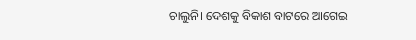ଚାଲୁନି। ଦେଶକୁ ବିକାଶ ବାଟରେ ଆଗେଇ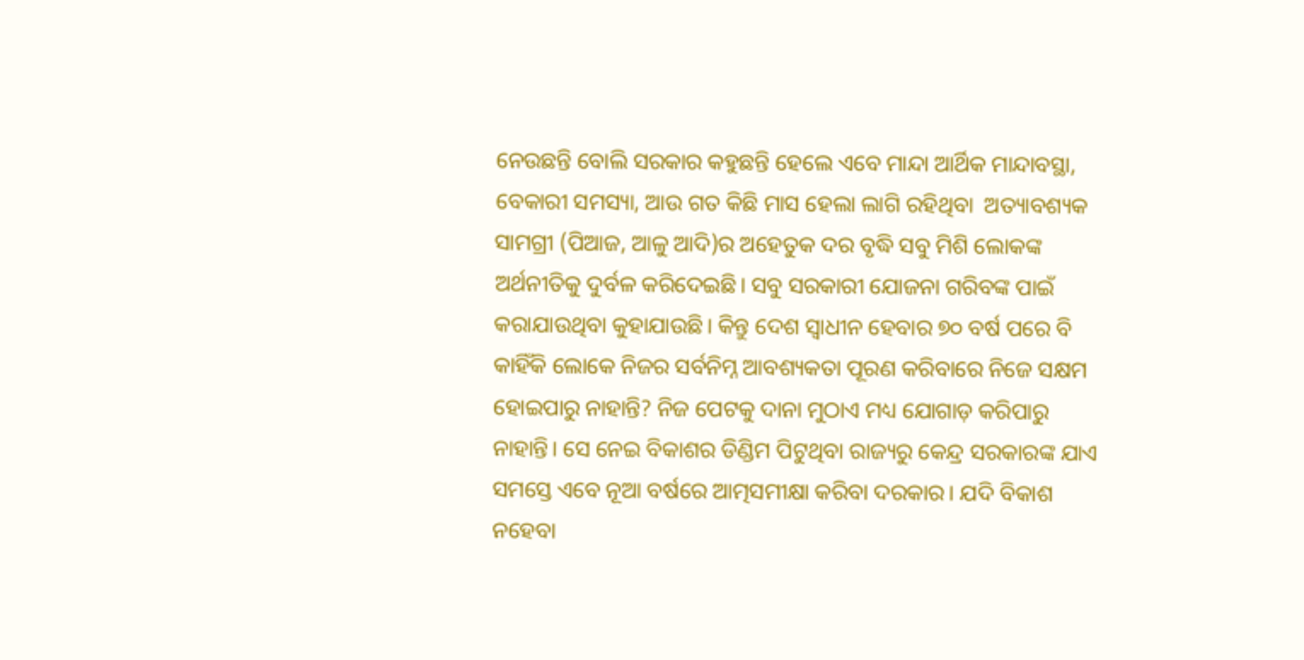ନେଉଛନ୍ତି ବୋଲି ସରକାର କହୁଛନ୍ତି ହେଲେ ଏବେ ମାନ୍ଦା ଆର୍ଥିକ ମାନ୍ଦାବସ୍ଥା, ବେକାରୀ ସମସ୍ୟା, ଆଉ ଗତ କିଛି ମାସ ହେଲା ଲାଗି ରହିଥିବା  ଅତ୍ୟାବଶ୍ୟକ ସାମଗ୍ରୀ (ପିଆଜ, ଆଳୁ ଆଦି)ର ଅହେତୁକ ଦର ବୃଦ୍ଧି ସବୁ ମିଶି ଲୋକଙ୍କ ଅର୍ଥନୀତିକୁ ଦୁର୍ବଳ କରିଦେଇଛି। ସବୁ ସରକାରୀ ଯୋଜନା ଗରିବଙ୍କ ପାଇଁ କରାଯାଉଥିବା କୁହାଯାଉଛି। କିନ୍ତୁ ଦେଶ ସ୍ୱାଧୀନ ହେବାର ୭୦ ବର୍ଷ ପରେ ବି କାହିଁକି ଲୋକେ ନିଜର ସର୍ବନିମ୍ନ ଆବଶ୍ୟକତା ପୂରଣ କରିବାରେ ନିଜେ ସକ୍ଷମ ହୋଇପାରୁ ନାହାନ୍ତି? ନିଜ ପେଟକୁ ଦାନା ମୁଠାଏ ମଧ୍ୟ ଯୋଗାଡ଼ କରିପାରୁ ନାହାନ୍ତି। ସେ ନେଇ ବିକାଶର ଡିଣ୍ଡିମ ପିଟୁଥିବା ରାଜ୍ୟରୁ କେନ୍ଦ୍ର ସରକାରଙ୍କ ଯାଏ ସମସ୍ତେ ଏବେ ନୂଆ ବର୍ଷରେ ଆତ୍ମସମୀକ୍ଷା କରିବା ଦରକାର। ଯଦି ବିକାଶ ନହେବା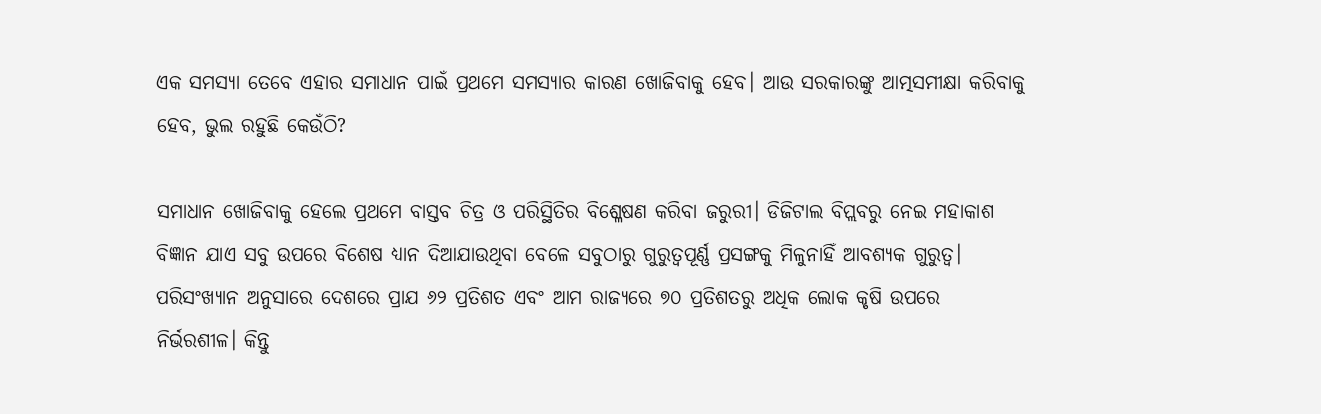ଏକ ସମସ୍ୟା ତେବେ ଏହାର ସମାଧାନ ପାଇଁ ପ୍ରଥମେ ସମସ୍ୟାର କାରଣ ଖୋଜିବାକୁ ହେବ। ଆଉ ସରକାରଙ୍କୁ ଆତ୍ମସମୀକ୍ଷା କରିବାକୁ ହେବ, ଭୁଲ ରହୁଛି କେଉଁଠି?

ସମାଧାନ ଖୋଜିବାକୁ ହେଲେ ପ୍ରଥମେ ବାସ୍ତବ ଚିତ୍ର ଓ ପରିସ୍ଥିତିର ବିଶ୍ଳେଷଣ କରିବା ଜରୁରୀ। ଡିଜିଟାଲ ବିପ୍ଲବରୁ ନେଇ ମହାକାଶ ବିଜ୍ଞାନ ଯାଏ ସବୁ ଉପରେ ବିଶେଷ ଧ୍ୟାନ ଦିଆଯାଉଥିବା ବେଳେ ସବୁଠାରୁ ଗୁରୁତ୍ୱପୂର୍ଣ୍ଣ ପ୍ରସଙ୍ଗକୁ ମିଳୁନାହିଁ ଆବଶ୍ୟକ ଗୁରୁତ୍ୱ। ପରିସଂଖ୍ୟାନ ଅନୁସାରେ ଦେଶରେ ପ୍ରାଯ ୬୨ ପ୍ରତିଶତ ଏବଂ ଆମ ରାଜ୍ୟରେ ୭୦ ପ୍ରତିଶତରୁ ଅଧିକ ଲୋକ କୃଷି ଉପରେ ନିର୍ଭରଶୀଳ। କିନ୍ତୁ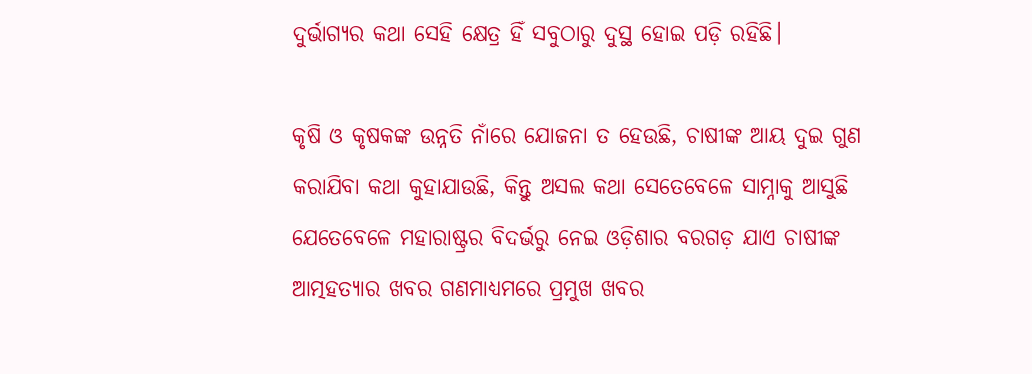ଦୁର୍ଭାଗ୍ୟର କଥା ସେହି କ୍ଷେତ୍ର ହିଁ ସବୁଠାରୁ ଦୁସ୍ଥ ହୋଇ ପଡ଼ି ରହିଛି।

କୃଷି ଓ କୃଷକଙ୍କ ଉନ୍ନତି ନାଁରେ ଯୋଜନା ତ ହେଉଛି, ଚାଷୀଙ୍କ ଆୟ ଦୁଇ ଗୁଣ କରାଯିବା କଥା କୁହାଯାଉଛି, କିନ୍ତୁ ଅସଲ କଥା ସେତେବେଳେ ସାମ୍ନାକୁ ଆସୁଛି ଯେତେବେଳେ ମହାରାଷ୍ଟ୍ରର ବିଦର୍ଭରୁ ନେଇ ଓଡ଼ିଶାର ବରଗଡ଼ ଯାଏ ଚାଷୀଙ୍କ ଆତ୍ମହତ୍ୟାର ଖବର ଗଣମାଧ୍ୟମରେ ପ୍ରମୁଖ ଖବର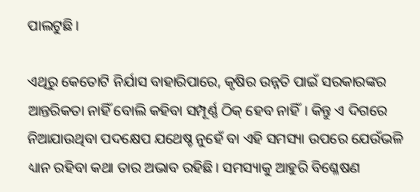ପାଲଟୁଛି।

ଏଥିରୁ କେତୋଟି ନିର୍ଯାସ ବାହାରିପାରେ, କୃଷିର ଉନ୍ନତି ପାଇଁ ସରକାରଙ୍କର ଆନ୍ତରିକତା ନାହିଁ ବୋଲି କହିବା ସମ୍ପୂର୍ଣ୍ଣ ଠିକ୍ ହେବ ନାହିଁ। କିନ୍ତୁ ଏ ଦିଗରେ ନିଆଯାଉଥିବା ପଦକ୍ଷେପ ଯଥେଷ୍ଚ ନୁହେଁ ବା ଏହି ସମସ୍ୟା ଉପରେ ଯେଉଁଭଳି ଧ୍ୟାନ ରହିବା କଥା ତାର ଅଭାବ ରହିଛି। ସମସ୍ୟାକୁ ଆହୁରି ବିଶ୍ଳେଷଣ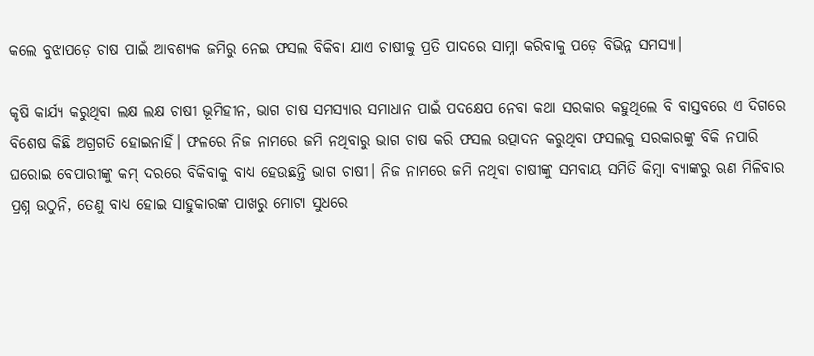କଲେ ବୁଝାପଡ଼େ ଚାଷ ପାଇଁ ଆବଶ୍ୟକ ଜମିରୁ ନେଇ ଫସଲ ବିକିବା ଯାଏ ଚାଷୀକୁ ପ୍ରତି ପାଦରେ ସାମ୍ନା କରିବାକୁ ପଡ଼େ ବିଭିନ୍ନ ସମସ୍ୟା।

କୃଷି କାର୍ଯ୍ୟ କରୁଥିବା ଲକ୍ଷ ଲକ୍ଷ ଚାଷୀ ଭୂମିହୀନ, ଭାଗ ଚାଷ ସମସ୍ୟାର ସମାଧାନ ପାଇଁ ପଦକ୍ଷେପ ନେବା କଥା ସରକାର କହୁଥିଲେ ବି ବାସ୍ତବରେ ଏ ଦିଗରେ ବିଶେଷ କିଛି ଅଗ୍ରଗତି ହୋଇନାହିଁ। ଫଳରେ ନିଜ ନାମରେ ଜମି ନଥିବାରୁ ଭାଗ ଚାଷ କରି ଫସଲ ଉତ୍ପାଦନ କରୁଥିବା ଫସଲକୁ ସରକାରଙ୍କୁ ବିକି ନପାରି ଘରୋଇ ବେପାରୀଙ୍କୁ କମ୍ ଦରରେ ବିକିବାକୁ ବାଧ୍ୟ ହେଉଛନ୍ତି ଭାଗ ଚାଷୀ। ନିଜ ନାମରେ ଜମି ନଥିବା ଚାଷୀଙ୍କୁ ସମବାୟ ସମିତି କିମ୍ବା ବ୍ୟାଙ୍କରୁ ଋଣ ମିଳିବାର ପ୍ରଶ୍ନ ଉଠୁନି, ତେଣୁ ବାଧ୍ୟ ହୋଇ ସାହୁକାରଙ୍କ ପାଖରୁ ମୋଟା ସୁଧରେ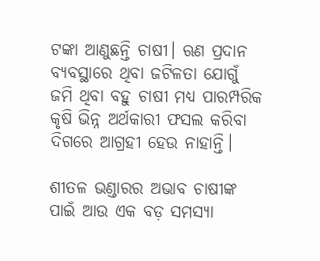ଟଙ୍କା ଆଣୁଛନ୍ତି ଚାଷୀ। ଋଣ ପ୍ରଦାନ ବ୍ୟବସ୍ଥାରେ ଥିବା ଜଟିଳତା ଯୋଗୁଁ ଜମି ଥିବା ବହୁ ଚାଷୀ ମଧ୍ୟ ପାରମ୍ପରିକ କୃଷି ଭିନ୍ନ ଅର୍ଥକାରୀ ଫସଲ କରିବା ଦିଗରେ ଆଗ୍ରହୀ ହେଉ ନାହାନ୍ତି।

ଶୀତଳ ଭଣ୍ଡାରର ଅଭାବ ଚାଷୀଙ୍କ ପାଇଁ ଆଉ ଏକ ବଡ଼ ସମସ୍ୟା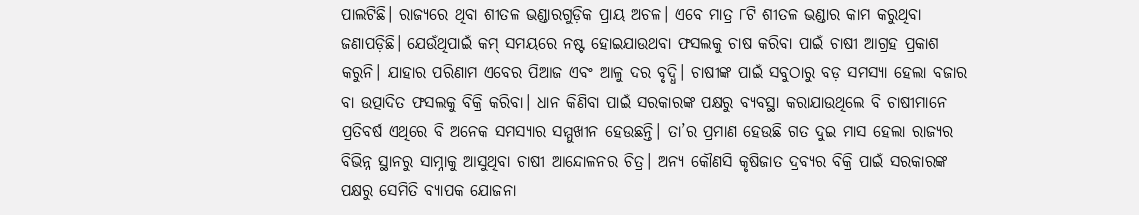ପାଲଟିଛି। ରାଜ୍ୟରେ ଥିବା ଶୀତଳ ଭଣ୍ଡାରଗୁଡ଼ିକ ପ୍ରାୟ ଅଚଳ। ଏବେ ମାତ୍ର ୮ଟି ଶୀତଳ ଭଣ୍ଡାର କାମ କରୁଥିବା ଜଣାପଡ଼ିଛି। ଯେଉଁଥିପାଇଁ କମ୍ ସମୟରେ ନଷ୍ଟ ହୋଇଯାଉଥବା ଫସଲକୁ ଚାଷ କରିବା ପାଇଁ ଚାଷୀ ଆଗ୍ରହ ପ୍ରକାଶ କରୁନି। ଯାହାର ପରିଣାମ ଏବେର ପିଆଜ ଏବଂ ଆଳୁ ଦର ବୃଦ୍ଧି। ଚାଷୀଙ୍କ ପାଇଁ ସବୁଠାରୁ ବଡ଼ ସମସ୍ୟା ହେଲା ବଜାର ବା ଉତ୍ପାଦିତ ଫସଲକୁ ବିକ୍ରି କରିବା। ଧାନ କିଣିବା ପାଇଁ ସରକାରଙ୍କ ପକ୍ଷରୁ ବ୍ୟବସ୍ଥା କରାଯାଉଥିଲେ ବି ଚାଷୀମାନେ ପ୍ରତିବର୍ଷ ଏଥିରେ ବି ଅନେକ ସମସ୍ୟାର ସମ୍ମୁଖୀନ ହେଉଛନ୍ତି। ତା’ର ପ୍ରମାଣ ହେଉଛି ଗତ ଦୁଇ ମାସ ହେଲା ରାଜ୍ୟର ବିଭିନ୍ନ ସ୍ଥାନରୁ ସାମ୍ନାକୁ ଆସୁଥିବା ଚାଷୀ ଆନ୍ଦୋଳନର ଚିତ୍ର। ଅନ୍ୟ କୌଣସି କୃଷିଜାତ ଦ୍ରବ୍ୟର ବିକ୍ରି ପାଇଁ ସରକାରଙ୍କ ପକ୍ଷରୁ ସେମିତି ବ୍ୟାପକ ଯୋଜନା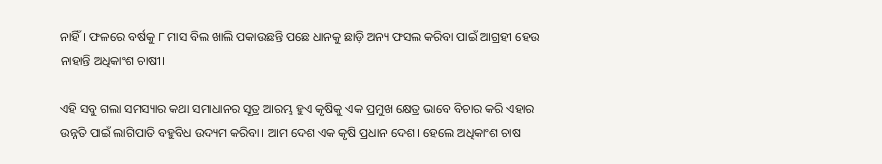ନାହିଁ। ଫଳରେ ବର୍ଷକୁ ୮ ମାସ ବିଲ ଖାଲି ପକାଉଛନ୍ତି ପଛେ ଧାନକୁ ଛାଡ଼ି ଅନ୍ୟ ଫସଲ କରିବା ପାଇଁ ଆଗ୍ରହୀ ହେଉ ନାହାନ୍ତି ଅଧିକାଂଶ ଚାଷୀ।

ଏହି ସବୁ ଗଲା ସମସ୍ୟାର କଥା ସମାଧାନର ସୂତ୍ର ଆରମ୍ଭ ହୁଏ କୃଷିକୁ ଏକ ପ୍ରମୁଖ କ୍ଷେତ୍ର ଭାବେ ବିଚାର କରି ଏହାର ଉନ୍ନତି ପାଇଁ ଲାଗିପାତି ବହୁବିଧ ଉଦ୍ୟମ କରିବା। ଆମ ଦେଶ ଏକ କୃଷି ପ୍ରଧାନ ଦେଶ। ହେଲେ ଅଧିକାଂଶ ଚାଷ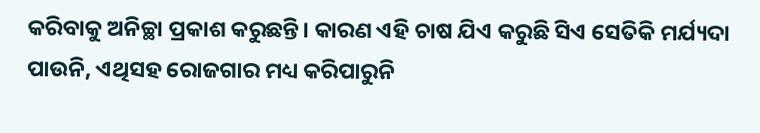କରିବାକୁ ଅନିଚ୍ଛା ପ୍ରକାଶ କରୁଛନ୍ତି। କାରଣ ଏହି ଚାଷ ଯିଏ କରୁଛି ସିଏ ସେତିକି ମର୍ଯ୍ୟଦା ପାଉନି, ଏଥିସହ ରୋଜଗାର ମଧ୍ୟ କରିପାରୁନି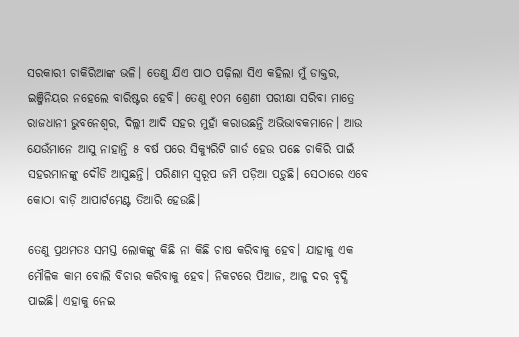ସରକାରୀ ଚାକିରିଆଙ୍କ ଭଳି। ତେଣୁ ଯିଏ ପାଠ ପଢ଼ିଲା ସିଏ କହିଲା ମୁଁ ଡାକ୍ତର, ଇଞ୍ଜିନିୟର ନହେଲେ ବାରିଷ୍ଟର ହେବି। ତେଣୁ ୧୦ମ ଶ୍ରେଣୀ ପରୀକ୍ଷା ସରିବା ମାତ୍ରେ ରାଜଧାନୀ ଭୁବନେଶ୍ୱର, ଦିଲ୍ଲୀ ଆଦି ସହର ମୁହାଁ କରାଉଛନ୍ତି ଅଭିଭାବକମାନେ। ଆଉ ଯେଉଁମାନେ ଆସୁ ନାହାନ୍ତି ୫ ବର୍ଷ ପରେ ସିକ୍ୟୁରିଟି ଗାର୍ଡ ହେଉ ପଛେ ଚାକିରି ପାଇଁ ସହରମାନଙ୍କୁ ଦୌଡି ଆସୁଛନ୍ତି। ପରିଣାମ ସ୍ୱରୂପ ଜମି ପଡ଼ିଆ ପଡ଼ୁଛି। ସେଠାରେ ଏବେ କୋଠା ବାଡ଼ି ଆପାର୍ଟମେଣ୍ଟ ତିଆରି ହେଉଛି।

ତେଣୁ ପ୍ରଥମତଃ ସମସ୍ତ ଲୋକଙ୍କୁ କିଛି ନା କିଛି ଚାଷ କରିବାକୁ ହେବ। ଯାହାକୁ ଏକ ମୌଳିକ କାମ ବୋଲି ବିଚାର କରିବାକୁ ହେବ। ନିକଟରେ ପିଆଜ, ଆଳୁ ଦର ବୃଦ୍ଧି ପାଇଛି। ଏହାକୁ ନେଇ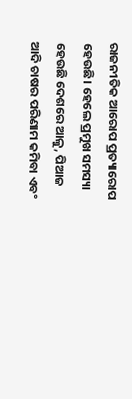ରାଜନୀତିକ ଆରୋପ ପ୍ରତ୍ୟାରୋପ ହେଉଛି। ହେଲେ ପ୍ରମୁଖ ସମସ୍ୟା ହେଉଛି ଦେଶରେ ଆଳୁ, ପିଆଜ ଆଦି ଚାଷର ପରିଣାମ କମିବା ଏବଂ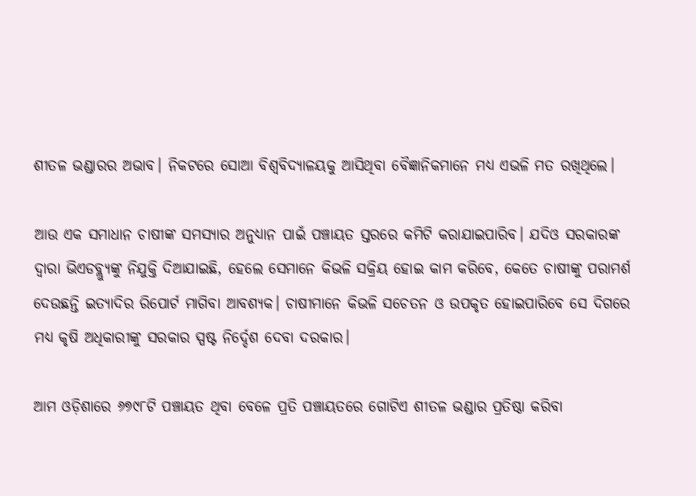ଶୀତଳ ଭଣ୍ଡାରର ଅଭାବ। ନିକଟରେ ସୋଆ ବିଶ୍ୱବିଦ୍ୟାଳୟକୁ ଆସିଥିବା ବୈଜ୍ଞାନିକମାନେ ମଧ୍ୟ ଏଭଳି ମତ ରଖିଥିଲେ।

ଆଉ ଏକ ସମାଧାନ ଚାଷୀଙ୍କ ସମସ୍ୟାର ଅନୁଧ୍ୟାନ ପାଇଁ ପଞ୍ଚାୟତ ସ୍ତରରେ କମିଟି କରାଯାଇପାରିବ। ଯଦିଓ ସରକାରଙ୍କ ଦ୍ୱାରା ଭିଏଡବ୍ଲ୍ୟୁଙ୍କୁ ନିଯୁକ୍ତି ଦିଆଯାଇଛି, ହେଲେ ସେମାନେ କିଭଳି ସକ୍ରିୟ ହୋଇ କାମ କରିବେ, କେତେ ଚାଷୀଙ୍କୁ ପରାମର୍ଶ ଦେଉଛନ୍ତି ଇତ୍ୟାଦିର ରିପୋର୍ଟ ମାଗିବା ଆବଶ୍ୟକ। ଚାଷୀମାନେ କିଭଳି ସଚେତନ ଓ ଉପକୃତ ହୋଇପାରିବେ ସେ ଦିଗରେ ମଧ୍ୟ କୃଷି ଅଧିକାରୀଙ୍କୁ ସରକାର ସ୍ପଷ୍ଟ ନିର୍ଦ୍ଦେଶ ଦେବା ଦରକାର।

ଆମ ଓଡ଼ିଶାରେ ୬୭୯୮ଟି ପଞ୍ଚାୟତ ଥିବା ବେଳେ ପ୍ରତି ପଞ୍ଚାୟତରେ ଗୋଟିଏ ଶୀତଳ ଭଣ୍ଡାର ପ୍ରତିଷ୍ଠା କରିବା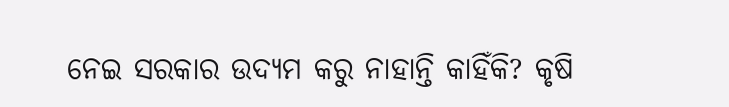ନେଇ ସରକାର ଉଦ୍ୟମ କରୁ ନାହାନ୍ତି କାହିଁକି? କୃଷି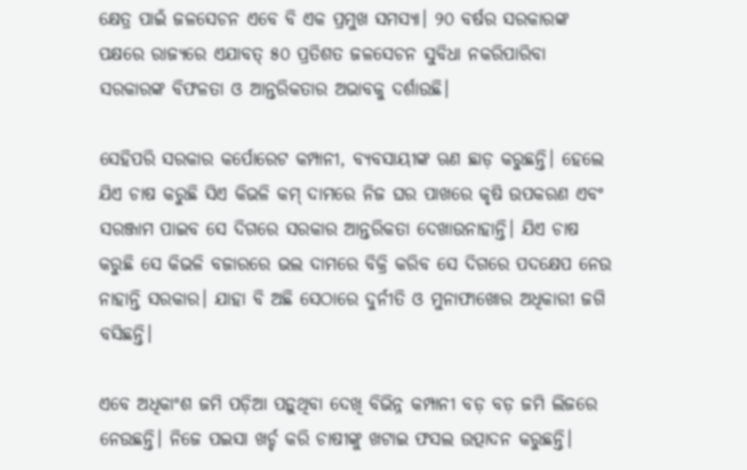କ୍ଷେତ୍ର ପାଇଁ ଜଳସେଚନ ଏବେ ବି ଏକ ପ୍ରମୁଖ ସମସ୍ୟା। ୨୦ ବର୍ଷର ସରକାରଙ୍କ ପକ୍ଷରେ ରାଜ୍ୟରେ ଏଯାବତ୍ ୫୦ ପ୍ରତିଶତ ଜଳସେଚନ ସୁବିଧା ନକରିପାରିବା ସରକାରଙ୍କ ବିଫଳତା ଓ ଆନ୍ତରିକତାର ଅଭାବକୁ ଦର୍ଶାଉଛି।

ସେହିପରି ସରକାର କର୍ପୋରେଟ କମ୍ପାନୀ, ବ୍ୟବସାୟୀଙ୍କ ଋଣ ଛାଡ଼ କରୁଛନ୍ତି। ହେଲେ ଯିଏ ଚାଷ କରୁଛି ସିଏ କିଭଳି କମ୍ ଦାମରେ ନିଜ ଘର ପାଖରେ କୃଷି ଉପକରଣ ଏବଂ ସରଞ୍ଜାମ ପାଇବ ସେ ଦିଗରେ ସରକାର ଆନ୍ତରିକତା ଦେଖାଉନାହାନ୍ତି। ଯିଏ ଚାଷ କରୁଛି ସେ କିଭଳି ବଜାରରେ ଭଲ ଦାମରେ ବିକ୍ରି କରିବ ସେ ଦିଗରେ ପଦକ୍ଷେପ ନେଉ ନାହାନ୍ତି ସରକାର। ଯାହା ବି ଅଛି ସେଠାରେ ଦୁର୍ନୀତି ଓ ମୁନାଫାଖୋର ଅଧିକାରୀ ଜଗି ବସିଛନ୍ତି।

ଏବେ ଅଧିକାଂଶ ଜମି ପଡ଼ିଆ ପଡ଼ୁଥିବା ଦେଖି ବିଭିନ୍ନ କମ୍ପାନୀ ବଡ଼ ବଡ଼ ଜମି ଲିଜରେ ନେଉଛନ୍ତି। ନିଜେ ପଇସା ଖର୍ଚ୍ଚ କରି ଚାଷୀଙ୍କୁ ଖଟାଇ ଫସଲ ଉତ୍ପାଦନ କରୁଛନ୍ତି।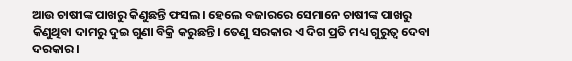ଆଉ ଚାଷୀଙ୍କ ପାଖରୁ କିଣୁଛନ୍ତି ଫସଲ। ହେଲେ ବଜାରରେ ସେମାନେ ଚାଷୀଙ୍କ ପାଖରୁ କିଣୁଥିବା ଦାମରୁ ଦୁଇ ଗୁଣା ବିକ୍ରି କରୁଛନ୍ତି। ତେଣୁ ସରକାର ଏ ଦିଗ ପ୍ରତି ମଧ୍ୟ ଗୁରୁତ୍ୱ ଦେବା ଦରକାର।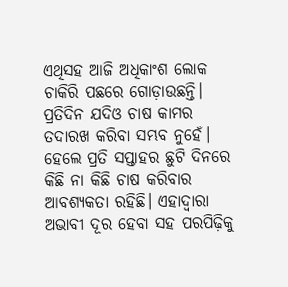ଏଥିସହ ଆଜି ଅଧିକାଂଶ ଲୋକ ଚାକିରି ପଛରେ ଗୋଡ଼ାଉଛନ୍ତି। ପ୍ରତିଦିନ ଯଦିଓ ଚାଷ କାମର ତଦାରଖ କରିବା ସମ୍ଭବ ନୁହେଁ। ହେଲେ ପ୍ରତି ସପ୍ତାହର ଛୁଟି ଦିନରେ କିଛି ନା କିଛି ଚାଷ କରିବାର ଆବଶ୍ୟକତା ରହିଛି। ଏହାଦ୍ୱାରା ଅଭାବୀ ଦୂର ହେବା ସହ ପରପିଢ଼ିକୁ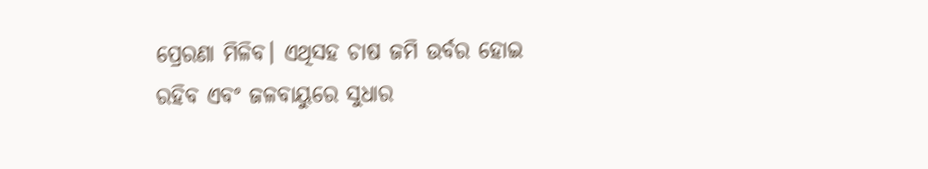ପ୍ରେରଣା ମିଳିବ। ଏଥିସହ ଚାଷ ଜମି ଉର୍ବର ହୋଇ ରହିବ ଏବଂ ଜଳବାୟୁରେ ସୁଧାର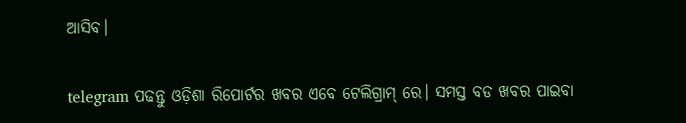ଆସିବ।

telegram ପଢନ୍ତୁ ଓଡ଼ିଶା ରିପୋର୍ଟର ଖବର ଏବେ ଟେଲିଗ୍ରାମ୍ ରେ। ସମସ୍ତ ବଡ ଖବର ପାଇବା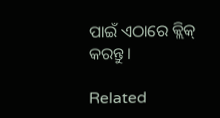ପାଇଁ ଏଠାରେ କ୍ଲିକ୍ କରନ୍ତୁ।

Related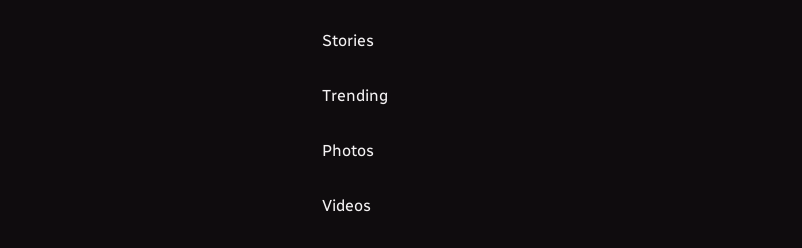Stories

Trending

Photos

Videos